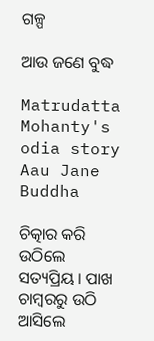ଗଳ୍ପ

ଆଉ ଜଣେ ବୁଦ୍ଧ

Matrudatta Mohanty's odia story Aau Jane Buddha

ଚିତ୍କାର କରି ଉଠିଲେ ସତ୍ୟପ୍ରିୟ । ପାଖ ଚାମ୍ବରରୁ ଉଠି ଆସିଲେ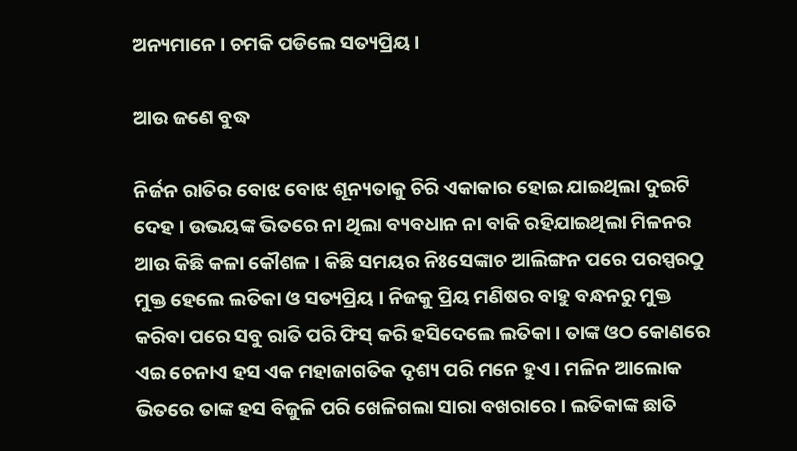ଅନ୍ୟମାନେ । ଚମକି ପଡିଲେ ସତ୍ୟପ୍ରିୟ ।

ଆଉ ଜଣେ ବୁଦ୍ଧ

ନିର୍ଜନ ରାତିର ବୋଝ ବୋଝ ଶୂନ୍ୟତାକୁ ଚିରି ଏକାକାର ହୋଇ ଯାଇଥିଲା ଦୁଇଟି ଦେହ । ଉଭୟଙ୍କ ଭିତରେ ନା ଥିଲା ବ୍ୟବଧାନ ନା ବାକି ରହିଯାଇଥିଲା ମିଳନର ଆଉ କିଛି କଳା କୌଶଳ । କିଛି ସମୟର ନିଃସେଙ୍କାଚ ଆଲିଙ୍ଗନ ପରେ ପରସ୍ପରଠୁ ମୁକ୍ତ ହେଲେ ଲତିକା ଓ ସତ୍ୟପ୍ରିୟ । ନିଜକୁ ପ୍ରିୟ ମଣିଷର ବାହୁ ବନ୍ଧନରୁ ମୁକ୍ତ କରିବା ପରେ ସବୁ ରାତି ପରି ଫିସ୍ କରି ହସିଦେଲେ ଲତିକା । ତାଙ୍କ ଓଠ କୋଣରେ ଏଇ ଚେନାଏ ହସ ଏକ ମହାଜାଗତିକ ଦୃଶ୍ୟ ପରି ମନେ ହୁଏ । ମଳିନ ଆଲୋକ ଭିତରେ ତାଙ୍କ ହସ ବିଜୁଳି ପରି ଖେଳିଗଲା ସାରା ବଖରାରେ । ଲତିକାଙ୍କ ଛାତି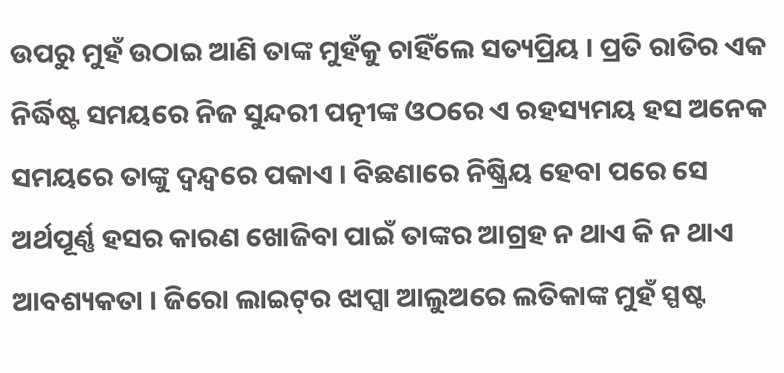ଉପରୁ ମୁହଁ ଉଠାଇ ଆଣି ତାଙ୍କ ମୁହଁକୁ ଚାହିଁଲେ ସତ୍ୟପ୍ରିୟ । ପ୍ରତି ରାତିର ଏକ ନିର୍ଦ୍ଧିଷ୍ଟ ସମୟରେ ନିଜ ସୁନ୍ଦରୀ ପତ୍ନୀଙ୍କ ଓଠରେ ଏ ରହସ୍ୟମୟ ହସ ଅନେକ ସମୟରେ ତାଙ୍କୁ ଦ୍ୱନ୍ଦ୍ୱରେ ପକାଏ । ବିଛଣାରେ ନିଷ୍କ୍ରିୟ ହେବା ପରେ ସେ ଅର୍ଥପୂର୍ଣ୍ଣ ହସର କାରଣ ଖୋଜିବା ପାଇଁ ତାଙ୍କର ଆଗ୍ରହ ନ ଥାଏ କି ନ ଥାଏ ଆବଶ୍ୟକତା । ଜିରୋ ଲାଇଟ୍‌ର ଝାପ୍ସା ଆଲୁଅରେ ଲତିକାଙ୍କ ମୁହଁ ସ୍ପଷ୍ଟ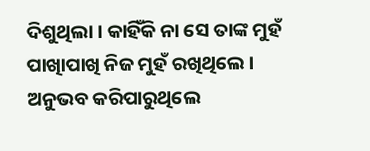ଦିଶୁଥିଲା । କାହିଁକି ନା ସେ ତାଙ୍କ ମୁହଁ ପାଖାିପାଖି ନିଜ ମୁହଁ ରଖିଥିଲେ । ଅନୁଭବ କରିପାରୁଥିଲେ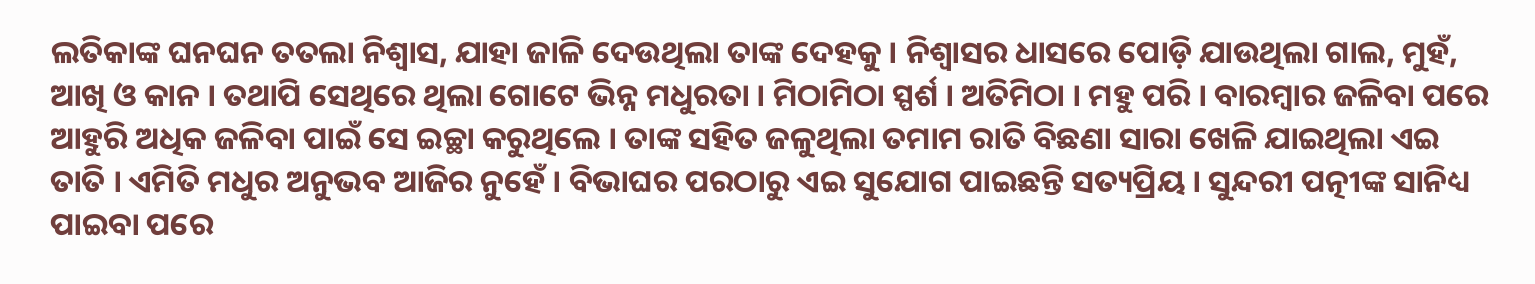ଲତିକାଙ୍କ ଘନଘନ ତତଲା ନିଶ୍ୱାସ, ଯାହା ଜାଳି ଦେଉଥିଲା ତାଙ୍କ ଦେହକୁ । ନିଶ୍ୱାସର ଧାସରେ ପୋଡ଼ି ଯାଉଥିଲା ଗାଲ, ମୁହଁ, ଆଖି ଓ କାନ । ତଥାପି ସେଥିରେ ଥିଲା ଗୋଟେ ଭିନ୍ନ ମଧୁରତା । ମିଠାମିଠା ସ୍ପର୍ଶ । ଅତିମିଠା । ମହୁ ପରି । ବାରମ୍ବାର ଜଳିବା ପରେ ଆହୁରି ଅଧିକ ଜଳିବା ପାଇଁ ସେ ଇଚ୍ଛା କରୁଥିଲେ । ତାଙ୍କ ସହିତ ଜଳୁଥିଲା ତମାମ ରାତି ବିଛଣା ସାରା ଖେଳି ଯାଇଥିଲା ଏଇ ତାତି । ଏମିତି ମଧୁର ଅନୁଭବ ଆଜିର ନୁହେଁ । ବିଭାଘର ପରଠାରୁ ଏଇ ସୁଯୋଗ ପାଇଛନ୍ତି ସତ୍ୟପ୍ରିୟ । ସୁନ୍ଦରୀ ପତ୍ନୀଙ୍କ ସାନିଧ୍ୟ ପାଇବା ପରେ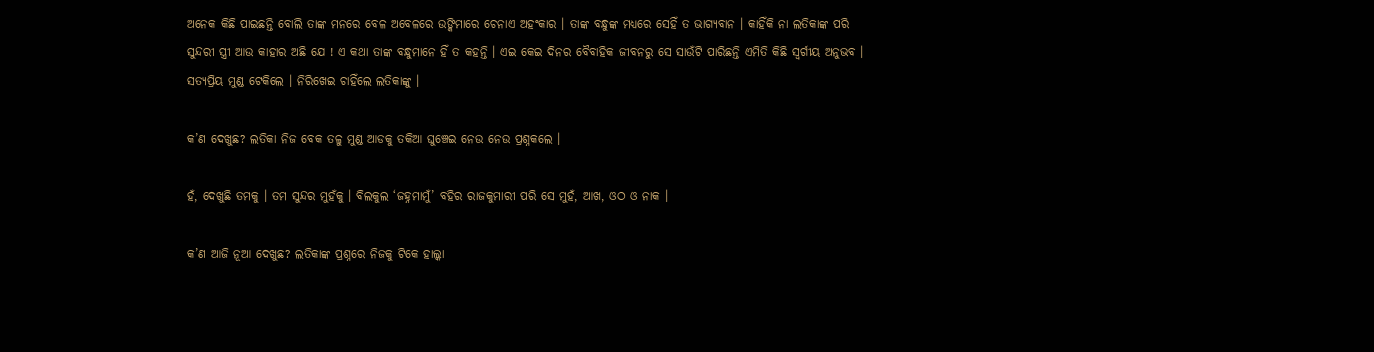ଅନେକ କିଛି ପାଇଛନ୍ତି ବୋଲି ତାଙ୍କ ମନରେ ବେଳ ଅବେଳରେ ଉଙ୍କିମାରେ ଚେନାଏ ଅହଂକାର । ତାଙ୍କ ବନ୍ଧୁଙ୍କ ମଧ୍ୟରେ ସେହିଁ ତ ଭାଗ୍ୟବାନ । କାହିଁକି ନା ଲତିକାଙ୍କ ପରି ସୁନ୍ଦରୀ ସ୍ତ୍ରୀ ଆଉ କାହାର ଅଛି ଯେ ! ଏ କଥା ତାଙ୍କ ବନ୍ଧୁମାନେ ହିଁ ତ କହନ୍ତି । ଏଇ କେଇ ଦିନର ବୈବାହିକ ଜୀବନରୁ ସେ ସାଉଁଟି ପାରିଛନ୍ତି ଏମିତି କିଛି ସ୍ୱର୍ଗୀୟ ଅନୁଭବ । ସତ୍ୟପ୍ରିୟ ମୁଣ୍ଡ ଟେକିଲେ । ନିରିଖେଇ ଚାହିଁଲେ ଲତିକାଙ୍କୁ ।

କ’ଣ ଦେଖୁଛ? ଲତିକା ନିଜ ବେକ ତଳୁ ମୁଣ୍ଡ ଆଡକୁ ତକିଆ ଘୁଞ୍ଚେଇ ନେଉ ନେଉ ପ୍ରଶ୍ନକଲେ ।

ହଁ, ଦେଖୁଛି ତମକୁ । ତମ ସୁନ୍ଦର ମୁହଁକୁ । ବିଲକୁଲ ‘ଜହ୍ନମାମୁଁ’ ବହିର ରାଜକୁମାରୀ ପରି ସେ ମୁହଁ, ଆଖ, ଓଠ ଓ ନାକ ।

କ’ଣ ଆଜି ନୂଆ ଦେଖୁଛ? ଲତିକାଙ୍କ ପ୍ରଶ୍ନରେ ନିଜକୁ ଟିକେ ହାଲ୍କା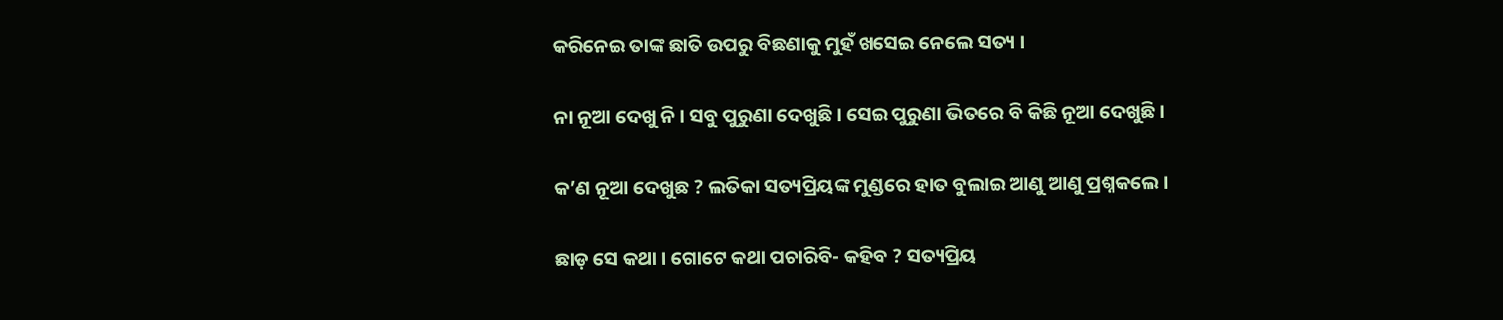କରିନେଇ ତାଙ୍କ ଛାତି ଉପରୁ ବିଛଣାକୁ ମୁହଁ ଖସେଇ ନେଲେ ସତ୍ୟ ।

ନା ନୂଆ ଦେଖୁ ନି । ସବୁ ପୁରୁଣା ଦେଖୁଛି । ସେଇ ପୁରୁଣା ଭିତରେ ବି କିଛି ନୂଆ ଦେଖୁଛି ।

କ’ଣ ନୂଆ ଦେଖୁଛ ? ଲତିକା ସତ୍ୟପ୍ରିୟଙ୍କ ମୁଣ୍ଡରେ ହାତ ବୁଲାଇ ଆଣୁ ଆଣୁ ପ୍ରଶ୍ନକଲେ ।

ଛାଡ଼ ସେ କଥା । ଗୋଟେ କଥା ପଚାରିବି- କହିବ ? ସତ୍ୟପ୍ରିୟ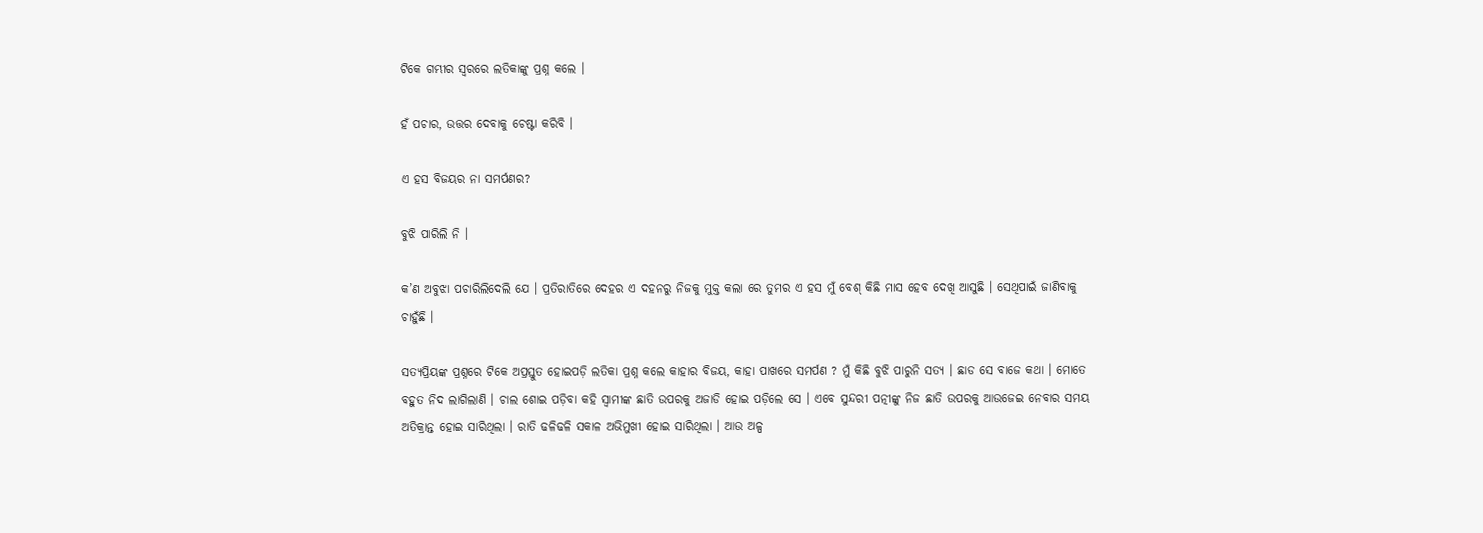ଟିକେ ଗମ୍ଭୀର ସ୍ୱରରେ ଲତିକାଙ୍କୁ ପ୍ରଶ୍ନ କଲେ ।

ହଁ ପଚାର, ଉତ୍ତର ଦେବାକୁ ଚେଷ୍ଟା କରିବି ।

ଏ ହସ ବିଜୟର ନା ସମର୍ପଣର?

ବୁଝି ପାରିଲି ନି ।

କ’ଣ ଅବୁଝା ପଚାରିଲିଦେଲି ଯେ । ପ୍ରତିରାତିରେ ଦେହର ଏ ଦହନରୁ ନିଜକୁ ମୁକ୍ତ କଲା ରେ ତୁମର ଏ ହସ ମୁଁ ବେଶ୍ କିଛି ମାସ ହେବ ଦେଖି ଆସୁଛି । ସେଥିପାଇଁ ଜାଣିବାକୁ ଚାହୁଁଛି ।

ସତ୍ୟପ୍ରିୟଙ୍କ ପ୍ରଶ୍ନରେ ଟିକେ ଅପ୍ରସ୍ତୁତ ହୋଇପଡ଼ି ଲତିକା ପ୍ରଶ୍ନ କଲେ କାହାର ବିଜୟ, କାହା ପାଖରେ ସମର୍ପଣ ? ମୁଁ କିଛି ବୁଝି ପାରୁନି ସତ୍ୟ । ଛାଡ ସେ ବାଜେ କଥା । ମୋତେ ବହୁତ ନିଦ ଲାଗିଲାଣି । ଚାଲ ଶୋଇ ପଡ଼ିବା କହି ସ୍ୱାମୀଙ୍କ ଛାତି ଉପରକୁ ଅଜାଡି ହୋଇ ପଡ଼ିଲେ ସେ । ଏବେ ସୁନ୍ଦରୀ ପତ୍ନୀଙ୍କୁ ନିଜ ଛାତି ଉପରକୁ ଆଉଜେଇ ନେବାର ସମୟ ଅତିକ୍ରାନ୍ତ ହୋଇ ସାରିଥିଲା । ରାତି ଢଳିଢଳି ସକାଳ ଅଭିମୁଖୀ ହୋଇ ସାରିଥିଲା । ଆଉ ଅଳ୍ପ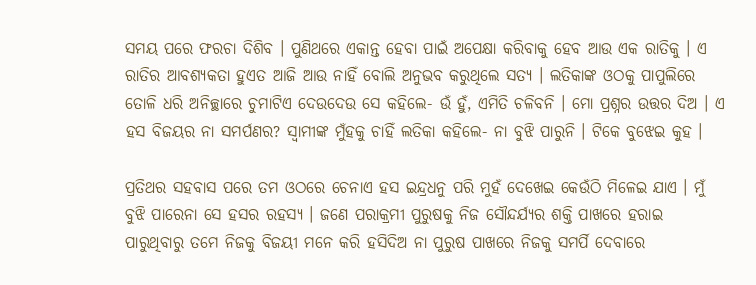ସମୟ ପରେ ଫରଚା ଦିଶିବ । ପୁଣିଥରେ ଏକାନ୍ତ ହେବା ପାଇଁ ଅପେକ୍ଷା କରିବାକୁ ହେବ ଆଉ ଏକ ରାତିକୁ । ଏ ରାତିର ଆବଶ୍ୟକତା ହୁଏତ ଆଜି ଆଉ ନାହିଁ ବୋଲି ଅନୁଭବ କରୁଥିଲେ ସତ୍ୟ । ଲତିକାଙ୍କ ଓଠକୁ ପାପୁଲିରେ ତୋଳି ଧରି ଅନିଚ୍ଛାରେ ଚୁମାଟିଏ ଦେଉଦେଉ ସେ କହିଲେ- ଉଁ ହୁଁ, ଏମିତି ଚଳିବନି । ମୋ ପ୍ରଶ୍ନର ଉତ୍ତର ଦିଅ । ଏ ହସ ବିଜୟର ନା ସମର୍ପଣର? ସ୍ୱାମୀଙ୍କ ମୁଁହକୁ ଚାହିଁ ଲତିକା କହିଲେ- ନା ବୁଝି ପାରୁନି । ଟିକେ ବୁଝେଇ କୁହ ।

ପ୍ରତିଥର ସହବାସ ପରେ ତମ ଓଠରେ ଚେନାଏ ହସ ଇନ୍ଦ୍ରଧନୁ ପରି ମୁହଁ ଦେଖେଇ କେଉଁଠି ମିଳେଇ ଯାଏ । ମୁଁ ବୁଝି ପାରେନା ସେ ହସର ରହସ୍ୟ । ଜଣେ ପରାକ୍ରମୀ ପୁରୁଷକୁ ନିଜ ସୌନ୍ଦର୍ଯ୍ୟର ଶକ୍ତି ପାଖରେ ହରାଇ ପାରୁଥିବାରୁ ତମେ ନିଜକୁ ବିଜୟୀ ମନେ କରି ହସିଦିଅ ନା ପୁରୁଷ ପାଖରେ ନିଜକୁ ସମର୍ପି ଦେବାରେ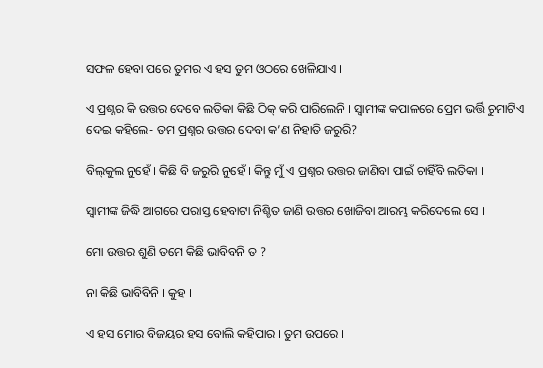ସଫଳ ହେବା ପରେ ତୁମର ଏ ହସ ତୁମ ଓଠରେ ଖେଳିଯାଏ ।

ଏ ପ୍ରଶ୍ନର କି ଉତ୍ତର ଦେବେ ଲତିକା କିଛି ଠିକ୍ କରି ପାରିଲେନି । ସ୍ୱାମୀଙ୍କ କପାଳରେ ପ୍ରେମ ଭର୍ତ୍ତି ଚୁମାଟିଏ ଦେଇ କହିଲେ- ତମ ପ୍ରଶ୍ନର ଉତ୍ତର ଦେବା କ’ଣ ନିହାତି ଜରୁରି?

ବିଲ୍‌କୁଲ ନୁହେଁ । କିଛି ବି ଜରୁରି ନୁହେଁ । କିନ୍ତୁ ମୁଁ ଏ ପ୍ରଶ୍ନର ଉତ୍ତର ଜାଣିବା ପାଇଁ ଚାହିଁବି ଲତିକା ।

ସ୍ୱାମୀଙ୍କ ଜିଦ୍ଧି ଆଗରେ ପରାସ୍ତ ହେବାଟା ନିଶ୍ଚିତ ଜାଣି ଉତ୍ତର ଖୋଜିବା ଆରମ୍ଭ କରିଦେଲେ ସେ ।

ମୋ ଉତ୍ତର ଶୁଣି ତମେ କିଛି ଭାବିବନି ତ ?

ନା କିଛି ଭାବିବିନି । କୁହ ।

ଏ ହସ ମୋର ବିଜୟର ହସ ବୋଲି କହିପାର । ତୁମ ଉପରେ ।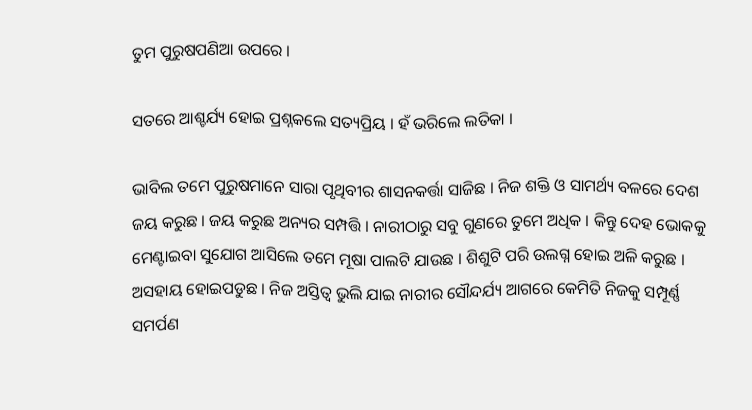ତୁମ ପୁରୁଷପଣିଆ ଉପରେ ।

ସତରେ ଆଶ୍ଚର୍ଯ୍ୟ ହୋଇ ପ୍ରଶ୍ନକଲେ ସତ୍ୟପ୍ରିୟ । ହଁ ଭରିଲେ ଲତିକା ।

ଭାବିଲ ତମେ ପୁରୁଷମାନେ ସାରା ପୃଥିବୀର ଶାସନକର୍ତ୍ତା ସାଜିଛ । ନିଜ ଶକ୍ତି ଓ ସାମର୍ଥ୍ୟ ବଳରେ ଦେଶ ଜୟ କରୁଛ । ଜୟ କରୁଛ ଅନ୍ୟର ସମ୍ପତ୍ତି । ନାରୀଠାରୁ ସବୁ ଗୁଣରେ ତୁମେ ଅଧିକ । କିନ୍ତୁ ଦେହ ଭୋକକୁ ମେଣ୍ଟାଇବା ସୁଯୋଗ ଆସିଲେ ତମେ ମୂଷା ପାଲଟି ଯାଉଛ । ଶିଶୁଟି ପରି ଉଲଗ୍ନ ହୋଇ ଅଳି କରୁଛ । ଅସହାୟ ହୋଇପଡୁଛ । ନିଜ ଅସ୍ତିତ୍ୱ ଭୁଲି ଯାଇ ନାରୀର ସୌନ୍ଦର୍ଯ୍ୟ ଆଗରେ କେମିତି ନିଜକୁ ସମ୍ପୂର୍ଣ୍ଣ ସମର୍ପଣ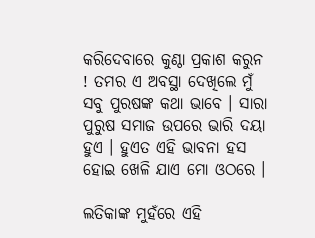କରିଦେବାରେ କୁଣ୍ଠା ପ୍ରକାଶ କରୁନ ! ତମର ଏ ଅବସ୍ଥା ଦେଖିଲେ ମୁଁ ସବୁ ପୁରଷଙ୍କ କଥା ଭାବେ । ସାରା ପୁରୁଷ ସମାଜ ଉପରେ ଭାରି ଦୟା ହୁଏ । ହୁଏତ ଏହି ଭାବନା ହସ ହୋଇ ଖେଳି ଯାଏ ମୋ ଓଠରେ ।

ଲତିକାଙ୍କ ମୁହଁରେ ଏହି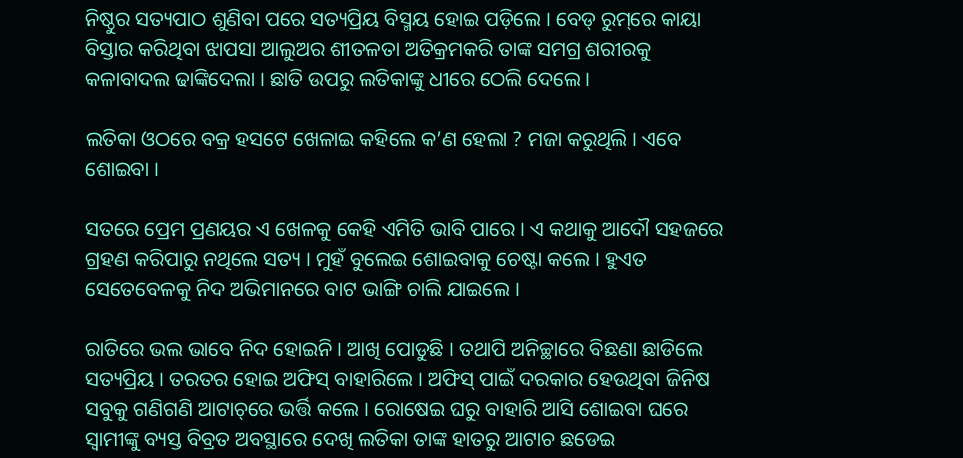ନିଷ୍ଠୁର ସତ୍ୟପାଠ ଶୁଣିବା ପରେ ସତ୍ୟପ୍ରିୟ ବିସ୍ମୟ ହୋଇ ପଡ଼ିଲେ । ବେଡ୍ ରୁମ୍‌ରେ କାୟା ବିସ୍ତାର କରିଥିବା ଝାପସା ଆଲୁଅର ଶୀତଳତା ଅତିକ୍ରମକରି ତାଙ୍କ ସମଗ୍ର ଶରୀରକୁ କଳାବାଦଲ ଢାଙ୍କିଦେଲା । ଛାତି ଉପରୁ ଲତିକାଙ୍କୁ ଧୀରେ ଠେଲି ଦେଲେ ।

ଲତିକା ଓଠରେ ବକ୍ର ହସଟେ ଖେଳାଇ କହିଲେ କ’ଣ ହେଲା ? ମଜା କରୁଥିଲି । ଏବେ ଶୋଇବା ।

ସତରେ ପ୍ରେମ ପ୍ରଣୟର ଏ ଖେଳକୁ କେହି ଏମିତି ଭାବି ପାରେ । ଏ କଥାକୁ ଆଦୌ ସହଜରେ ଗ୍ରହଣ କରିପାରୁ ନଥିଲେ ସତ୍ୟ । ମୁହଁ ବୁଲେଇ ଶୋଇବାକୁ ଚେଷ୍ଟା କଲେ । ହୁଏତ ସେତେବେଳକୁ ନିଦ ଅଭିମାନରେ ବାଟ ଭାଙ୍ଗି ଚାଲି ଯାଇଲେ ।

ରାତିରେ ଭଲ ଭାବେ ନିଦ ହୋଇନି । ଆଖି ପୋଡୁଛି । ତଥାପି ଅନିଚ୍ଛାରେ ବିଛଣା ଛାଡିଲେ ସତ୍ୟପ୍ରିୟ । ତରତର ହୋଇ ଅଫିସ୍ ବାହାରିଲେ । ଅଫିସ୍ ପାଇଁ ଦରକାର ହେଉଥିବା ଜିନିଷ ସବୁକୁ ଗଣିଗଣି ଆଟାଚ୍‌ରେ ଭର୍ତ୍ତି କଲେ । ରୋଷେଇ ଘରୁ ବାହାରି ଆସି ଶୋଇବା ଘରେ ସ୍ୱାମୀଙ୍କୁ ବ୍ୟସ୍ତ ବିବ୍ରତ ଅବସ୍ଥାରେ ଦେଖି ଲତିକା ତାଙ୍କ ହାତରୁ ଆଟାଚ ଛଡେଇ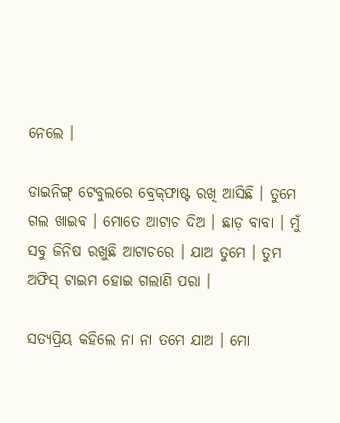ନେଲେ ।

ଡାଇନିଙ୍ଗ୍ ଟେବୁଲରେ ବ୍ରେକ୍‌ଫାଷ୍ଟ ରଖି ଆସିଛି । ତୁମେ ଗଲ ଖାଇବ । ମୋତେ ଆଟାଚ ଦିଅ । ଛାଡ଼ ବାବା । ମୁଁ ସବୁ ଜିନିଷ ରଖୁଛି ଆଟାଚରେ । ଯାଅ ତୁମେ । ତୁମ ଅଫିସ୍ ଟାଇମ ହୋଇ ଗଲାଣି ପରା ।

ସତ୍ୟପ୍ରିୟ କହିଲେ ନା ନା ତମେ ଯାଅ । ମୋ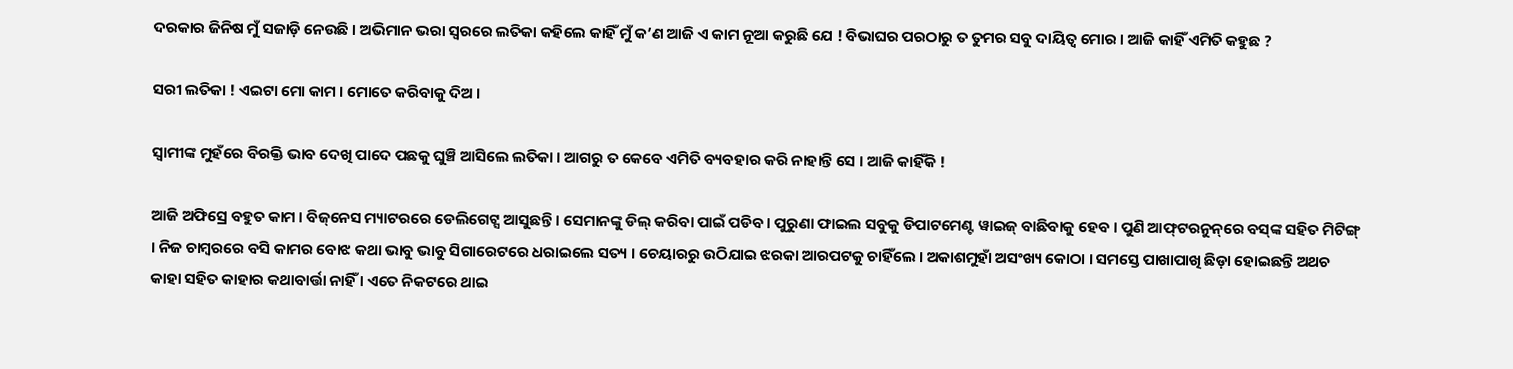ଦରକାର ଜିନିଷ ମୁଁ ସଜାଡ଼ି ନେଉଛି । ଅଭିମାନ ଭରା ସ୍ୱରରେ ଲତିକା କହିଲେ କାହିଁ ମୁଁ କ’ଣ ଆଜି ଏ କାମ ନୂଆ କରୁଛି ଯେ ! ବିଭାଘର ପରଠାରୁ ତ ତୁମର ସବୁ ଦାୟିତ୍ୱ ମୋର । ଆଜି କାହିଁ ଏମିତି କହୁଛ ?

ସରୀ ଲତିକା ! ଏଇଟା ମୋ କାମ । ମୋତେ କରିବାକୁ ଦିଅ ।

ସ୍ୱାମୀଙ୍କ ମୁହଁରେ ବିରକ୍ତି ଭାବ ଦେଖି ପାଦେ ପଛକୁ ଘୁଞ୍ଚି ଆସିଲେ ଲତିକା । ଆଗରୁ ତ କେବେ ଏମିତି ବ୍ୟବହାର କରି ନାହାନ୍ତି ସେ । ଆଜି କାହିଁକି !

ଆଜି ଅଫିସ୍ରେ ବହୁତ କାମ । ବିଜ୍‌ନେସ ମ୍ୟାଟରରେ ଡେଲିଗେଟ୍ସ ଆସୁଛନ୍ତି । ସେମାନଙ୍କୁ ଡିଲ୍ କରିବା ପାଇଁ ପଡିବ । ପୁରୁଣା ଫାଇଲ ସବୁକୁ ଡିପାଟମେଣ୍ଟ ୱାଇଜ୍ ବାଛିବାକୁ ହେବ । ପୁଣି ଆଫ୍‌ଟରନୁନ୍‌ରେ ବସ୍‌ଙ୍କ ସହିତ ମିଟିଙ୍ଗ୍ । ନିଜ ଚାମ୍ବରରେ ବସି କାମର ବୋଝ କଥା ଭାବୁ ଭାବୁ ସିଗାରେଟରେ ଧରାଇଲେ ସତ୍ୟ । ଚେୟାରରୁ ଉଠିଯାଇ ଝରକା ଆରପଟକୁ ଚାହିଁଲେ । ଅକାଶମୁହାଁ ଅସଂଖ୍ୟ କୋଠା । ସମସ୍ତେ ପାଖାପାଖି ଛିଡ଼ା ହୋଇଛନ୍ତି ଅଥଚ କାହା ସହିତ କାହାର କଥାବାର୍ତ୍ତା ନାହିଁ । ଏତେ ନିକଟରେ ଥାଇ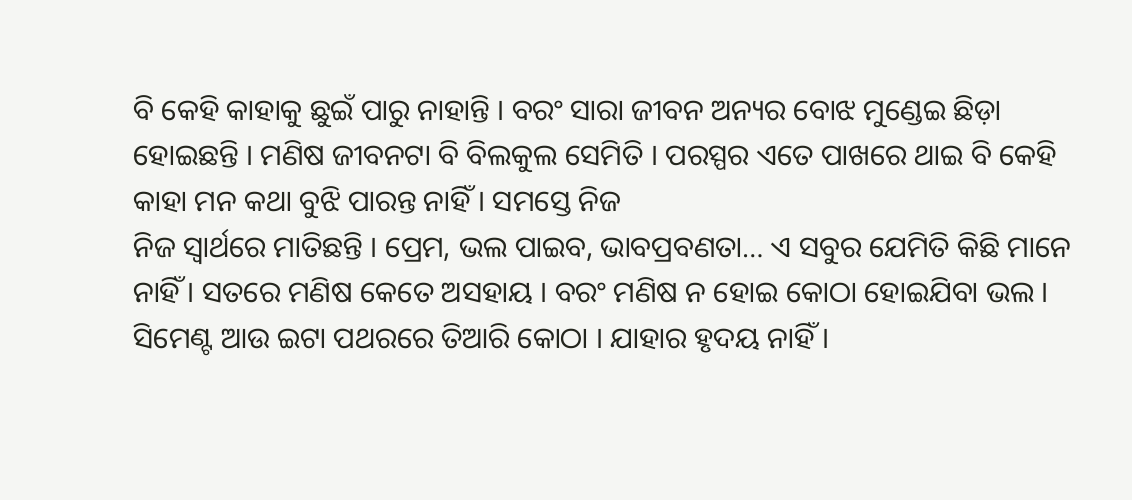ବି କେହି କାହାକୁ ଛୁଇଁ ପାରୁ ନାହାନ୍ତି । ବରଂ ସାରା ଜୀବନ ଅନ୍ୟର ବୋଝ ମୁଣ୍ଡେଇ ଛିଡ଼ା ହୋଇଛନ୍ତି । ମଣିଷ ଜୀବନଟା ବି ବିଲକୁଲ ସେମିତି । ପରସ୍ପର ଏତେ ପାଖରେ ଥାଇ ବି କେହି କାହା ମନ କଥା ବୁଝି ପାରନ୍ତ ନାହିଁ । ସମସ୍ତେ ନିଜ
ନିଜ ସ୍ୱାର୍ଥରେ ମାତିଛନ୍ତି । ପ୍ରେମ, ଭଲ ପାଇବ, ଭାବପ୍ରବଣତା… ଏ ସବୁର ଯେମିତି କିଛି ମାନେ ନାହିଁ । ସତରେ ମଣିଷ କେତେ ଅସହାୟ । ବରଂ ମଣିଷ ନ ହୋଇ କୋଠା ହୋଇଯିବା ଭଲ । ସିମେଣ୍ଟ ଆଉ ଇଟା ପଥରରେ ତିଆରି କୋଠା । ଯାହାର ହୃଦୟ ନାହିଁ ।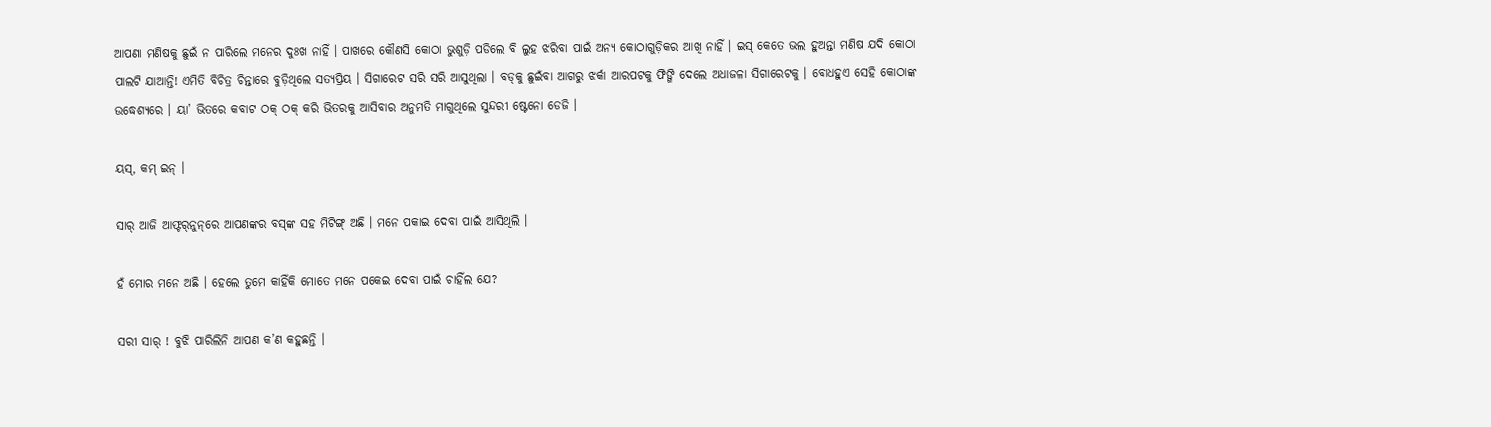ଆପଣା ମଣିଷକୁ ଛୁଇଁ ନ ପାରିଲେ ମନେର ଦୁଃଖ ନାହିଁ । ପାଖରେ କୌଣସି କୋଠା ଭୁଶୁଡ଼ି ପଡିଲେ ବି ଲୁହ ଝରିବା ପାଇଁ ଅନ୍ୟ କୋଠାଗୁଡ଼ିକର ଆଖି ନାହିଁ । ଇସ୍ କେତେ ଭଲ ହୁଅନ୍ତା ମଣିଷ ଯଦି କୋଠା ପାଲଟି ଯାଆନ୍ତି! ଏମିତି ବିଚିତ୍ର ଚିନ୍ତାରେ ବୁଡ଼ିଥିଲେ ସତ୍ୟପ୍ରିୟ । ସିଗାରେଟ ସରି ସରି ଆସୁଥିଲା । ବଡ୍‌କୁ ଛୁଇଁବା ଆଗରୁ ଝର୍କା ଆରପଟକୁ ଫିଙ୍ଗି ଦେଲେ ଅଧାଜଳା ସିଗାରେଟକୁ । ବୋଧହୁଏ ସେହି କୋଠାଙ୍କ ଉଦ୍ଧେଶ୍ୟରେ । ୟା’ ଭିତରେ କବାଟ ଠକ୍ ଠକ୍ କରି ଭିତରକୁ ଆସିବାର ଅନୁମତି ମାଗୁଥିଲେ ସୁନ୍ଦରୀ ଷ୍ଟେନୋ ଡେଜି ।

ୟସ୍, କମ୍ ଇନ୍ ।

ସାର୍ ଆଜି ଆଫ୍ଟର୍‌ନୁନ୍‌ରେ ଆପଣଙ୍କର ବସ୍‌ଙ୍କ ସହ ମିଟିଙ୍ଗ୍ ଅଛି । ମନେ ପକାଇ ଦେବା ପାଇଁ ଆସିଥିଲି ।

ହଁ ମୋର ମନେ ଅଛି । ହେଲେ ତୁମେ କାହିଁକି ମୋତେ ମନେ ପକେଇ ଦେବା ପାଇଁ ଚାହିଁଲ ଯେ?

ସରୀ ସାର୍ ! ବୁଝି ପାରିଲିନି ଆପଣ କ’ଣ କହୁଛନ୍ତି ।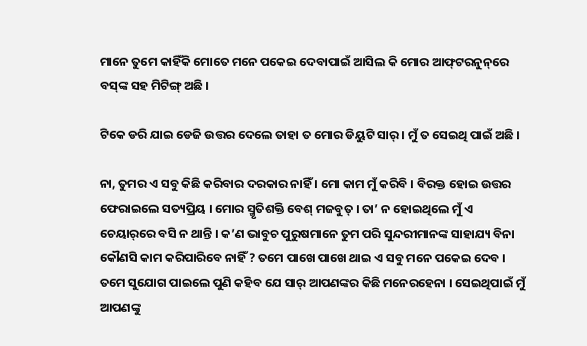ମାନେ ତୁମେ କାହିଁକି ମୋତେ ମନେ ପକେଇ ଦେବାପାଇଁ ଆସିଲ କି ମୋର ଆଫ୍‌ଟରନୁନ୍‌ରେ ବସ୍‌ଙ୍କ ସହ ମିଟିଙ୍ଗ୍ ଅଛି ।

ଟିକେ ଡରି ଯାଇ ଡେଜି ଉତ୍ତର ଦେଲେ ତାହା ତ ମୋର ଡିୟୁଟି ସାର୍ । ମୁଁ ତ ସେଇଥି ପାଇଁ ଅଛି ।

ନା, ତୁମର ଏ ସବୁ କିଛି କରିବାର ଦରକାର ନାହିଁ । ମୋ କାମ ମୁଁ କରିବି । ବିରକ୍ତ ହୋଇ ଉତ୍ତର ଫେରାଇଲେ ସତ୍ୟପ୍ରିୟ । ମୋର ସ୍ମୃତିଶକ୍ତି ବେଶ୍ ମଜବୁତ୍ । ତା’ ନ ହୋଇଥିଲେ ମୁଁ ଏ ଚେୟାର୍‌ରେ ବସି ନ ଥାନ୍ତି । କ’ଣ ଭାବୁଚ ପୁରୁଷମାନେ ତୁମ ପରି ସୁନ୍ଦରୀମାନଙ୍କ ସାହାଯ୍ୟ ବିନା କୌଣସି କାମ କରିପାରିବେ ନାହିଁ ? ତମେ ପାଖେ ପାଖେ ଥାଇ ଏ ସବୁ ମନେ ପକେଇ ଦେବ । ତମେ ସୁଯୋଗ ପାଇଲେ ପୁଣି କହିବ ଯେ ସାର୍ ଆପଣଙ୍କର କିଛି ମନେରହେନା । ସେଇଥିପାଇଁ ମୁଁ ଆପଣଙ୍କୁ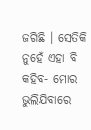ଜଗିଛି । ସେତିକି ନୁହେଁ ଏହା ବି କହିବ- ମୋର ଭୁଲିଯିବାରେ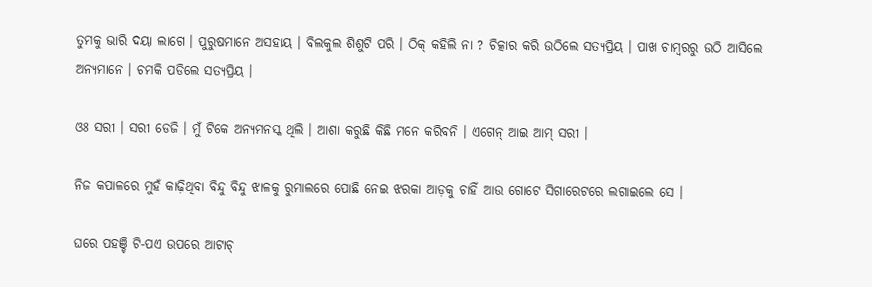ତୁମକୁ ଭାରି ଦୟା ଲାଗେ । ପୁରୁଷମାନେ ଅସହାୟ । ବିଲକୁଲ ଶିଶୁଟି ପରି । ଠିକ୍ କହିଲି ନା ? ଚିତ୍କାର କରି ଉଠିଲେ ସତ୍ୟପ୍ରିୟ । ପାଖ ଚାମ୍ବରରୁ ଉଠି ଆସିଲେ ଅନ୍ୟମାନେ । ଚମକି ପଡିଲେ ସତ୍ୟପ୍ରିୟ ।

ଓଃ ସରୀ । ସରୀ ଡେଜି । ମୁଁ ଟିକେ ଅନ୍ୟମନସ୍କ ଥିଲି । ଆଶା କରୁଛି କିଛି ମନେ କରିବନି । ଏଗେନ୍ ଆଇ ଆମ୍ ସରୀ ।

ନିଜ କପାଳରେ ମୁହଁ କାଢ଼ିଥିବା ବିନ୍ଦୁ ବିନ୍ଦୁ ଝାଳକୁ ରୁମାଲରେ ପୋଛି ନେଇ ଝରକା ଆଡ଼କୁ ଚାହିଁ ଆଉ ଗୋଟେ ସିଗାରେଟରେ ଲଗାଇଲେ ସେ ।

ଘରେ ପହଞ୍ଚି ଟି-ପଏ ଉପରେ ଆଟାଚ୍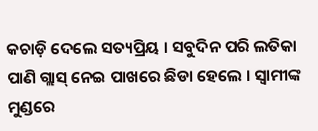କଚାଡ଼ି ଦେଲେ ସତ୍ୟପ୍ରିୟ । ସବୁଦିନ ପରି ଲତିକା ପାଣି ଗ୍ଲାସ୍ ନେଇ ପାଖରେ ଛିଡା ହେଲେ । ସ୍ୱାମୀଙ୍କ ମୁଣ୍ଡରେ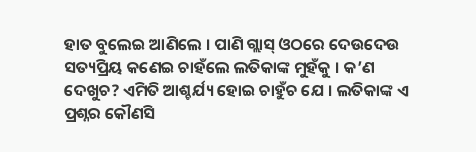ହାତ ବୁଲେଇ ଆଣିଲେ । ପାଣି ଗ୍ଲାସ୍ ଓଠରେ ଦେଉଦେଉ ସତ୍ୟପ୍ରିୟ କଣେଇ ଚାହଁଲେ ଲତିକାଙ୍କ ମୁହଁକୁ । କ’ଣ ଦେଖୁଚ? ଏମିତି ଆଶ୍ଚର୍ଯ୍ୟ ହୋଇ ଚାହୁଁଚ ଯେ । ଲତିକାଙ୍କ ଏ ପ୍ରଶ୍ନର କୌଣସି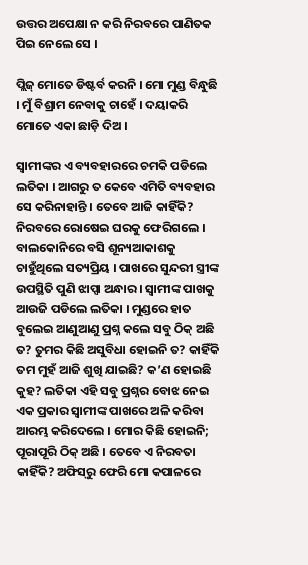ଉତ୍ତର ଅପେକ୍ଷା ନ କରି ନିରବରେ ପାଣିତକ ପିଇ ନେଲେ ସେ ।

ପ୍ଲିଜ୍ ମୋତେ ଡିଷ୍ଟର୍ବ କରନି । ମୋ ମୁଣ୍ଡ ବିନ୍ଧୁଛି । ମୁଁ ବିଶ୍ରାମ ନେବାକୁ ଚାହେଁ । ଦୟାକରି ମୋତେ ଏକା ଛାଡ଼ି ଦିଅ ।

ସ୍ୱାମୀଙ୍କର ଏ ବ୍ୟବହାରରେ ଚମକି ପଡିଲେ ଲତିକା । ଆଗରୁ ତ କେବେ ଏମିତି ବ୍ୟବହାର ସେ କରିନାହାନ୍ତି । ତେବେ ଆଜି କାହିଁକି? ନିରବରେ ରୋଷେଇ ଘରକୁ ଫେରିଗଲେ । ବାଲକୋନିରେ ବସି ଶୂନ୍ୟଆକାଶକୁ ଚାହୁଁଥିଲେ ସତ୍ୟପ୍ରିୟ । ପାଖରେ ସୁନ୍ଦରୀ ସ୍ତ୍ରୀଙ୍କ ଉପସ୍ଥିତି ପୁଣି ଝାପ୍ସା ଅନ୍ଧାର । ସ୍ୱାମୀଙ୍କ ପାଖକୁ ଆଉଜି ପଡିଲେ ଲତିକା । ମୁଣ୍ଡରେ ହାତ ବୁଲେଇ ଆଣୁଆଣୁ ପ୍ରଶ୍ନ କଲେ ସବୁ ଠିକ୍ ଅଛି ତ? ତୁମର କିଛି ଅସୁବିଧା ହୋଇନି ତ? କାହିଁକି ତମ ମୁହଁ ଆଜି ଶୁଖି ଯାଇଛି? କ’ଣ ହୋଇଛି କୁହ? ଲତିକା ଏହି ସବୁ ପ୍ରଶ୍ନର ବୋଝ ନେଇ ଏକ ପ୍ରକାର ସ୍ୱାମୀଙ୍କ ପାଖରେ ଅଳି କରିବା ଆରମ୍ଭ କରିଦେଲେ । ମୋର କିଛି ହୋଇନି; ପୂରାପୂରି ଠିକ୍ ଅଛି । ତେବେ ଏ ନିରବତା କାହିଁକି? ଅଫିସ୍‌ରୁ ଫେରି ମୋ କପାଳରେ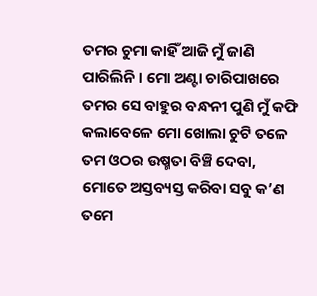ତମର ଚୁମା କାହିଁ ଆଜି ମୁଁ ଜାଣି ପାରିଲିନି । ମୋ ଅଣ୍ଟା ଚାରିପାଖରେ ତମର ସେ ବାହୁର ବନ୍ଧନୀ ପୁଣି ମୁଁ କଫି କଲାବେଳେ ମୋ ଖୋଲା ଚୁଟି ତଳେ ତମ ଓଠର ଉଷ୍ମତା ବିଞ୍ଚି ଦେବା, ମୋତେ ଅସ୍ତବ୍ୟସ୍ତ କରିବା ସବୁ କ’ଣ ତମେ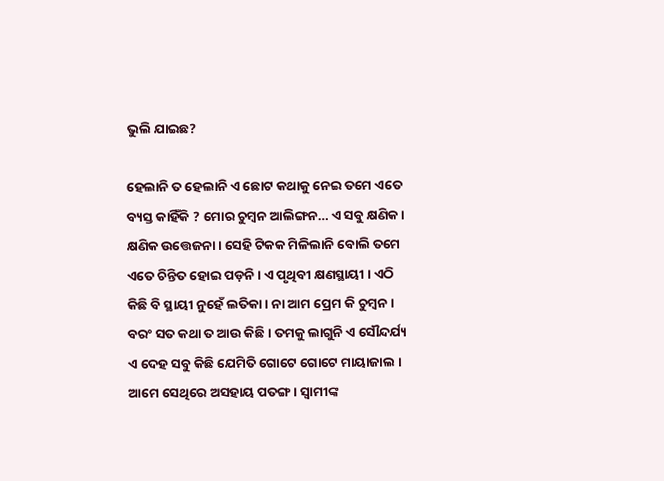ଭୁଲି ଯାଇଛ?

ହେଲାନି ତ ହେଲାନି ଏ ଛୋଟ କଥାକୁ ନେଇ ତମେ ଏତେ ବ୍ୟସ୍ତ କାହିଁକି ? ମୋର ଚୁମ୍ବନ ଆଲିଙ୍ଗନ… ଏ ସବୁ କ୍ଷଣିକ । କ୍ଷଣିକ ଉତ୍ତେଜନା । ସେହି ଟିକକ ମିଳିଲାନି ବୋଲି ତମେ ଏତେ ଚିନ୍ତିତ ହୋଇ ପଡ଼ନି । ଏ ପୃଥିବୀ କ୍ଷଣସ୍ଥାୟୀ । ଏଠି କିଛି ବି ସ୍ଥାୟୀ ନୁହେଁ ଲତିକା । ନା ଆମ ପ୍ରେମ କି ଚୁମ୍ବନ । ବରଂ ସତ କଥା ତ ଆଉ କିଛି । ତମକୁ ଲାଗୁନି ଏ ସୌନ୍ଦର୍ଯ୍ୟ ଏ ଦେହ ସବୁ କିଛି ଯେମିତି ଗୋଟେ ଗୋଟେ ମାୟାଜାଲ । ଆମେ ସେଥିରେ ଅସହାୟ ପତଙ୍ଗ । ସ୍ୱାମୀଙ୍କ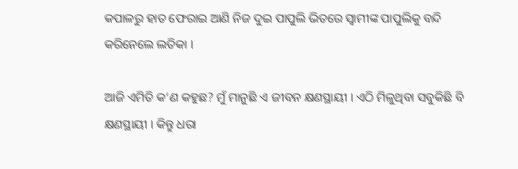କପାଳରୁ ହାତ ଫେରାଇ ଆଣି ନିଜ ଦୁଇ ପାପୁଲି ଭିତରେ ସ୍ୱାମୀଙ୍କ ପାପୁଲିକୁ ବନ୍ଦି କରିନେଲେ ଲତିକା ।

ଆଜି ଏମିତି କ’ଣ କହୁଛ? ମୁଁ ମାନୁଛି ଏ ଜୀବନ କ୍ଷଣସ୍ଥାୟୀ । ଏଠି ମିଳୁଥିବା ସବୁକିଛି ବି କ୍ଷଣସ୍ଥାୟୀ । କିନ୍ତୁ ଧରା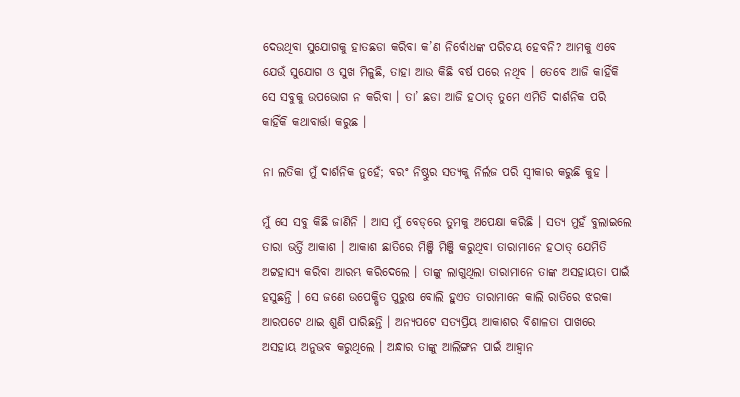ଦେଉଥିବା ସୁଯୋଗକୁ ହାତଛଡା କରିବା କ’ଣ ନିର୍ବୋଧଙ୍କ ପରିଚୟ ହେବନି? ଆମକୁ ଏବେ ଯେଉଁ ସୁଯୋଗ ଓ ସୁଖ ମିଳୁଛି, ତାହା ଆଉ କିଛି ବର୍ଷ ପରେ ନଥିବ । ତେବେ ଆଜି କାହିଁକି ସେ ସବୁକୁ ଉପଭୋଗ ନ କରିବା । ତା’ ଛଡା ଆଜି ହଠାତ୍ ତୁମେ ଏମିତି ଦାର୍ଶନିକ ପରି କାହିଁକି କଥାବାର୍ତ୍ତା କରୁଛ ।

ନା ଲତିକା ମୁଁ ଦାର୍ଶନିକ ନୁହେଁ; ବରଂ ନିଷ୍ଠୁର ସତ୍ୟକୁ ନିର୍ଲଜ ପରି ସ୍ୱୀକାର କରୁଛି କୁହ ।

ମୁଁ ସେ ସବୁ କିଛି ଜାଣିନି । ଆସ ମୁଁ ବେଡ୍‌ରେ ତୁମକୁ ଅପେକ୍ଷା କରିଛି । ସତ୍ୟ ମୁହଁ ବୁଲାଇଲେ ତାରା ଭର୍ତ୍ତି ଆକାଶ । ଆକାଶ ଛାତିରେ ମିଞ୍ଜି ମିଞ୍ଜି କରୁଥିବା ତାରାମାନେ ହଠାତ୍ ଯେମିତି ଅଟ୍ଟହାସ୍ୟ କରିବା ଆରମ୍ଭ କରିଦେଲେ । ତାଙ୍କୁ ଲାଗୁଥିଲା ତାରାମାନେ ତାଙ୍କ ଅସହାୟତା ପାଇଁ ହସୁଛନ୍ତି । ସେ ଜଣେ ଉପେକ୍ଷିତ ପୁରୁଷ ବୋଲି ହୁଏତ ତାରାମାନେ କାଲି ରାତିରେ ଝରକା ଆରପଟେ ଥାଇ ଶୁଣି ପାରିଛନ୍ତି । ଅନ୍ୟପଟେ ସତ୍ୟପ୍ରିୟ ଆକାଶର ବିଶାଳତା ପାଖରେ ଅସହାୟ ଅନୁଭବ କରୁଥିଲେ । ଅନ୍ଧାର ତାଙ୍କୁ ଆଲିଙ୍ଗନ ପାଇଁ ଆହ୍ୱାନ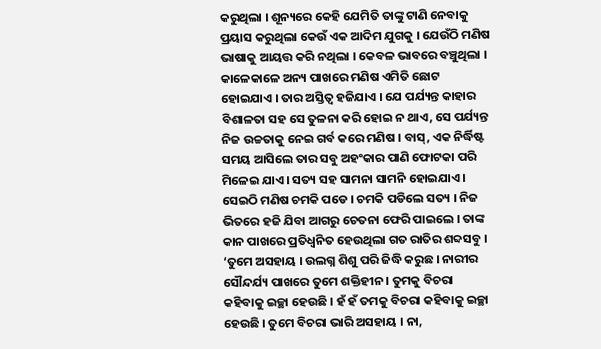କରୁଥିଲା । ଶୂନ୍ୟରେ କେହି ଯେମିତି ତାଙ୍କୁ ଟାଣି ନେବାକୁ ପ୍ରୟାସ କରୁଥିଲା କେଉଁ ଏକ ଆଦିମ ଯୁଗକୁ । ଯେଉଁଠି ମଣିଷ ଭାଷାକୁ ଆୟତ୍ତ କରି ନଥିଲା । କେବଳ ଭାବରେ ବଞ୍ଚୁଥିଲା । କାଳେକାଳେ ଅନ୍ୟ ପାଖରେ ମଣିଷ ଏମିତି ଛୋଟ ହୋଇଯାଏ । ତାର ଅସ୍ତିତ୍ୱ ହଜିଯାଏ । ଯେ ପର୍ଯ୍ୟନ୍ତ କାହାର ବିଶାଳତା ସହ ସେ ତୁଳନା କରି ହୋଇ ନ ଥାଏ, ସେ ପର୍ଯ୍ୟନ୍ତ ନିଜ ଉଚ୍ଚତାକୁ ନେଇ ଗର୍ବ କରେ ମଣିଷ । ବାସ୍, ଏକ ନିର୍ଦ୍ଧିଷ୍ଟ ସମୟ ଆସିଲେ ତାର ସବୁ ଅହଂକାର ପାଣି ଫୋଟକା ପରି ମିଳେଇ ଯାଏ । ସତ୍ୟ ସହ ସାମନା ସାମନି ହୋଇଯାଏ । ସେଇଠି ମଣିଷ ଚମକି ପଡେ । ଚମକି ପଡିଲେ ସତ୍ୟ । ନିଜ ଭିତରେ ହଜି ଯିବା ଆଗରୁ ଚେତନା ଫେରି ପାଇଲେ । ତାଙ୍କ କାନ ପାଖରେ ପ୍ରତିଧ୍ୱନିତ ହେଉଥିଲା ଗତ ରାତିର ଶବ୍ଦସବୁ । ‘ତୁମେ ଅସହାୟ । ଉଲଗ୍ନ ଶିଶୁ ପରି ଜିଦ୍ଧି କରୁଛ । ନାରୀର ସୌନ୍ଦର୍ଯ୍ୟ ପାଖରେ ତୁମେ ଶକ୍ତିହୀନ । ତୁମକୁ ବିଚରା କହିବାକୁ ଇଚ୍ଛା ହେଉଛି । ହଁ ହଁ ତମକୁ ବିଚରା କହିବାକୁ ଇଚ୍ଛା ହେଉଛି । ତୁମେ ବିଚରା ଭାରି ଅସହାୟ । ନା,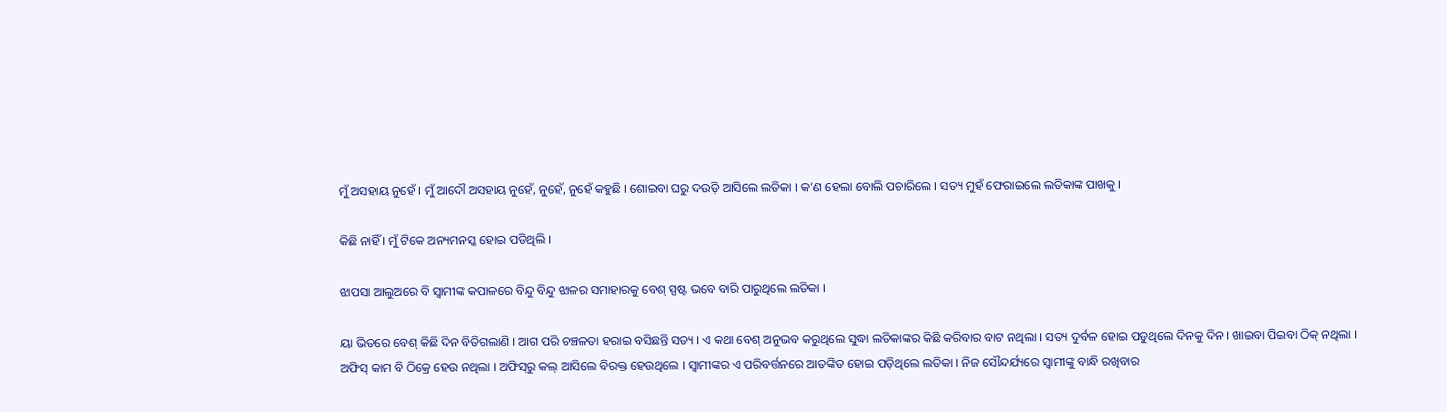ମୁଁ ଅସହାୟ ନୁହେଁ । ମୁଁ ଆଦୌ ଅସହାୟ ନୁହେଁ, ନୁହେଁ, ନୁହେଁ କହୁଛି । ଶୋଇବା ଘରୁ ଦଉଡ଼ି ଆସିଲେ ଲତିକା । କ’ଣ ହେଲା ବୋଲି ପଚାରିଲେ । ସତ୍ୟ ମୁହଁ ଫେରାଇଲେ ଲତିକାଙ୍କ ପାଖକୁ ।

କିଛି ନାହିଁ । ମୁଁ ଟିକେ ଅନ୍ୟମନସ୍କ ହୋଇ ପଡିଥିଲି ।

ଝାପସା ଆଲୁଅରେ ବି ସ୍ୱାମୀଙ୍କ କପାଳରେ ବିନ୍ଦୁ ବିନ୍ଦୁ ଝାଳର ସମାହାରକୁ ବେଶ୍ ସ୍ପଷ୍ଟ ଭବେ ବାରି ପାରୁଥିଲେ ଲତିକା ।

ୟା ଭିତରେ ବେଶ୍ କିଛି ଦିନ ବିତିଗଲାଣି । ଆଗ ପରି ଚଞ୍ଚଳତା ହରାଇ ବସିଛନ୍ତି ସତ୍ୟ । ଏ କଥା ବେଶ୍ ଅନୁଭବ କରୁଥିଲେ ସୁଦ୍ଧା ଲତିକାଙ୍କର କିଛି କରିବାର ବାଟ ନଥିଲା । ସତ୍ୟ ଦୁର୍ବଳ ହୋଇ ପଡୁଥିଲେ ଦିନକୁ ଦିନ । ଖାଇବା ପିଇବା ଠିକ୍ ନଥିଲା । ଅଫିସ୍ କାମ ବି ଠିକ୍ରେ ହେଉ ନଥିଲା । ଅଫିସ୍‌ରୁ କଲ୍ ଆସିଲେ ବିରକ୍ତ ହେଉଥିଲେ । ସ୍ୱାମୀଙ୍କର ଏ ପରିବର୍ତ୍ତନରେ ଆତଙ୍କିତ ହୋଇ ପଡ଼ିଥିଲେ ଲତିକା । ନିଜ ସୌନ୍ଦର୍ଯ୍ୟରେ ସ୍ୱାମୀଙ୍କୁ ବାନ୍ଧି ରଖିବାର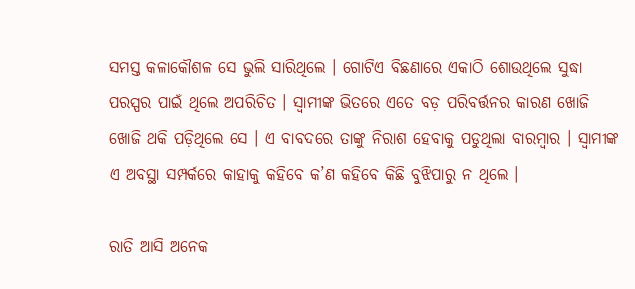ସମସ୍ତ କଳାକୌଶଳ ସେ ଭୁଲି ସାରିଥିଲେ । ଗୋଟିଏ ବିଛଣାରେ ଏକାଠି ଶୋଉଥିଲେ ସୁଦ୍ଧା ପରସ୍ପର ପାଇଁ ଥିଲେ ଅପରିଚିତ । ସ୍ୱାମୀଙ୍କ ଭିତରେ ଏତେ ବଡ଼ ପରିବର୍ତ୍ତନର କାରଣ ଖୋଜି ଖୋଜି ଥକି ପଡ଼ିଥିଲେ ସେ । ଏ ବାବଦରେ ତାଙ୍କୁ ନିରାଶ ହେବାକୁ ପଡୁଥିଲା ବାରମ୍ବାର । ସ୍ୱାମୀଙ୍କ ଏ ଅବସ୍ଥା ସମ୍ପର୍କରେ କାହାକୁ କହିବେ କ’ଣ କହିବେ କିଛି ବୁଝିପାରୁ ନ ଥିଲେ ।

ରାତି ଆସି ଅନେକ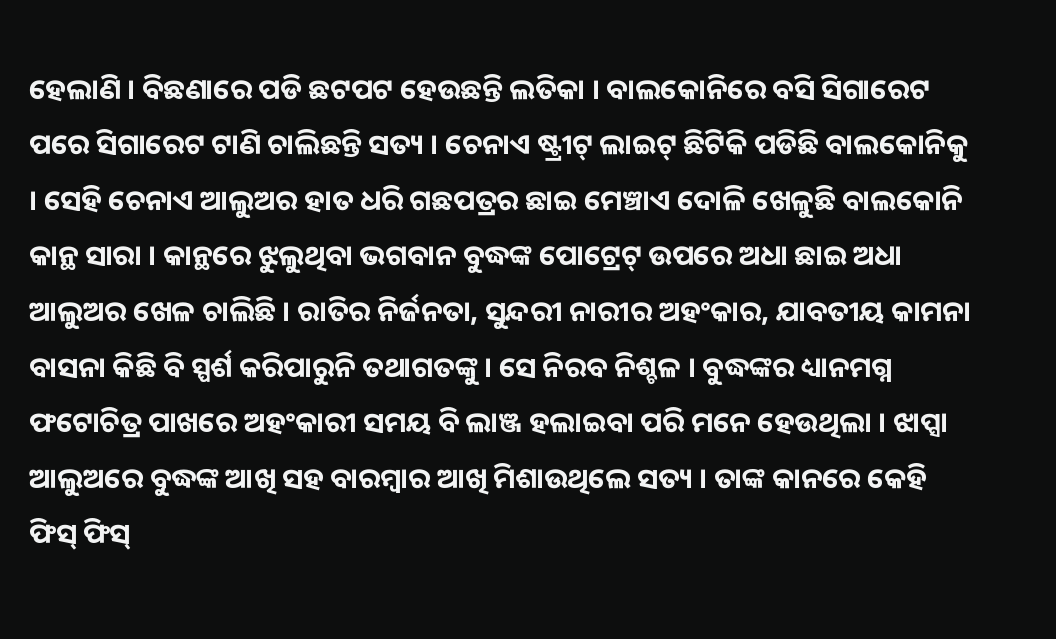ହେଲାଣି । ବିଛଣାରେ ପଡି ଛଟପଟ ହେଉଛନ୍ତି ଲତିକା । ବାଲକୋନିରେ ବସି ସିଗାରେଟ ପରେ ସିଗାରେଟ ଟାଣି ଚାଲିଛନ୍ତି ସତ୍ୟ । ଚେନାଏ ଷ୍ଟ୍ରୀଟ୍ ଲାଇଟ୍ ଛିଟିକି ପଡିଛି ବାଲକୋନିକୁ । ସେହି ଚେନାଏ ଆଲୁଅର ହାତ ଧରି ଗଛପତ୍ରର ଛାଇ ମେଞ୍ଚାଏ ଦୋଳି ଖେଳୁଛି ବାଲକୋନି କାନ୍ଥ ସାରା । କାନ୍ଥରେ ଝୁଲୁଥିବା ଭଗବାନ ବୁଦ୍ଧଙ୍କ ପୋଟ୍ରେଟ୍ ଉପରେ ଅଧା ଛାଇ ଅଧା ଆଲୁଅର ଖେଳ ଚାଲିଛି । ରାତିର ନିର୍ଜନତା, ସୁନ୍ଦରୀ ନାରୀର ଅହଂକାର, ଯାବତୀୟ କାମନା ବାସନା କିଛି ବି ସ୍ପର୍ଶ କରିପାରୁନି ତଥାଗତଙ୍କୁ । ସେ ନିରବ ନିଶ୍ଚଳ । ବୁଦ୍ଧଙ୍କର ଧ୍ୟାନମଗ୍ନ ଫଟୋଚିତ୍ର ପାଖରେ ଅହଂକାରୀ ସମୟ ବି ଲାଞ୍ଜ ହଲାଇବା ପରି ମନେ ହେଉଥିଲା । ଝାପ୍ସା ଆଲୁଅରେ ବୁଦ୍ଧଙ୍କ ଆଖି ସହ ବାରମ୍ବାର ଆଖି ମିଶାଉଥିଲେ ସତ୍ୟ । ତାଙ୍କ କାନରେ କେହି ଫିସ୍ ଫିସ୍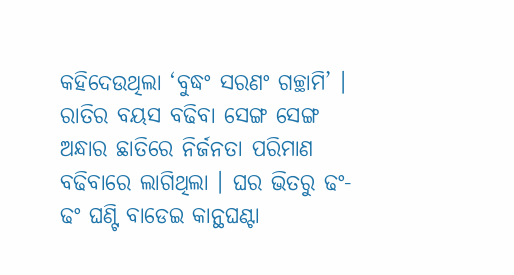କହିଦେଉଥିଲା ‘ବୁଦ୍ଧଂ ସରଣଂ ଗଚ୍ଛାମି’ । ରାତିର ବୟସ ବଢିବା ସେଙ୍ଗ ସେଙ୍ଗ ଅନ୍ଧାର ଛାତିରେ ନିର୍ଜନତା ପରିମାଣ ବଢିବାରେ ଲାଗିଥିଲା । ଘର ଭିତରୁ ଢଂ-ଢଂ ଘଣ୍ଟି ବାଡେଇ କାନ୍ଥଘଣ୍ଟା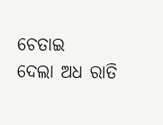ଚେତାଇ
ଦେଲା ଅଧ ରାତି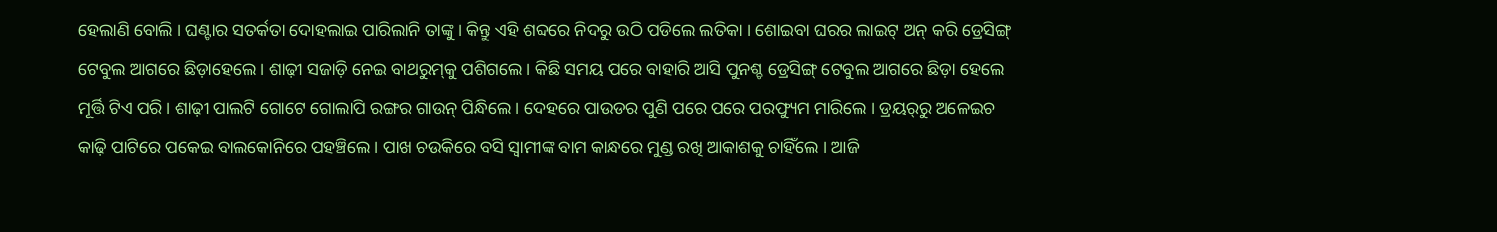ହେଲାଣି ବୋଲି । ଘଣ୍ଟାର ସତର୍କତା ଦୋହଲାଇ ପାରିଲାନି ତାଙ୍କୁ । କିନ୍ତୁ ଏହି ଶବ୍ଦରେ ନିଦରୁ ଉଠି ପଡିଲେ ଲତିକା । ଶୋଇବା ଘରର ଲାଇଟ୍ ଅନ୍ କରି ଡ୍ରେସିଙ୍ଗ୍ ଟେବୁଲ ଆଗରେ ଛିଡ଼ାହେଲେ । ଶାଢ଼ୀ ସଜାଡ଼ି ନେଇ ବାଥରୁମ୍‌କୁ ପଶିଗଲେ । କିଛି ସମୟ ପରେ ବାହାରି ଆସି ପୁନଶ୍ଚ ଡ୍ରେସିଙ୍ଗ୍ ଟେବୁଲ ଆଗରେ ଛିଡ଼ା ହେଲେ ମୂର୍ତ୍ତି ଟିଏ ପରି । ଶାଢ଼ୀ ପାଲଟି ଗୋଟେ ଗୋଲାପି ରଙ୍ଗର ଗାଉନ୍ ପିନ୍ଧିଲେ । ଦେହରେ ପାଉଡର ପୁଣି ପରେ ପରେ ପରଫ୍ୟୁମ ମାରିଲେ । ଡ୍ରୟର୍‌ରୁ ଅଳେଇଚ କାଢ଼ି ପାଟିରେ ପକେଇ ବାଲକୋନିରେ ପହଞ୍ଚିଲେ । ପାଖ ଚଉକିରେ ବସି ସ୍ୱାମୀଙ୍କ ବାମ କାନ୍ଧରେ ମୁଣ୍ଡ ରଖି ଆକାଶକୁ ଚାହିଁଲେ । ଆଜି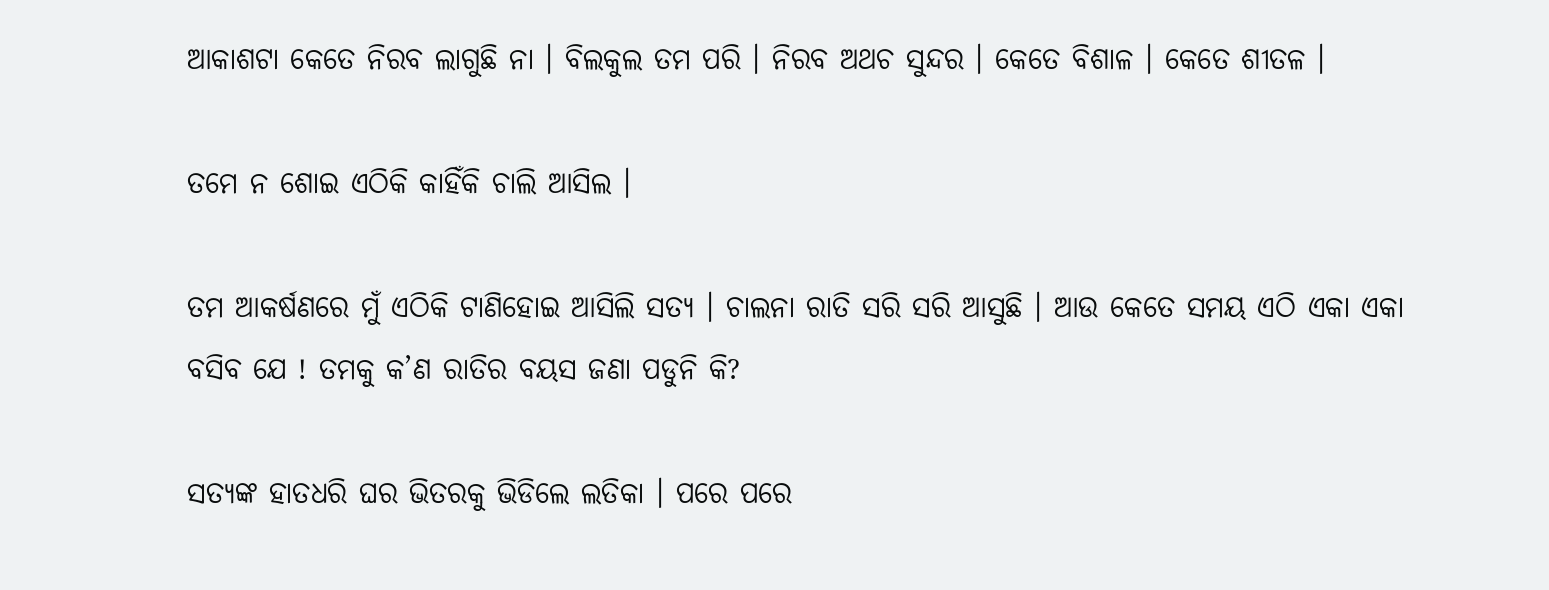ଆକାଶଟା କେତେ ନିରବ ଲାଗୁଛି ନା । ବିଲକୁଲ ତମ ପରି । ନିରବ ଅଥଚ ସୁନ୍ଦର । କେତେ ବିଶାଳ । କେତେ ଶୀତଳ ।

ତମେ ନ ଶୋଇ ଏଠିକି କାହିଁକି ଚାଲି ଆସିଲ ।

ତମ ଆକର୍ଷଣରେ ମୁଁ ଏଠିକି ଟାଣିହୋଇ ଆସିଲି ସତ୍ୟ । ଚାଲନା ରାତି ସରି ସରି ଆସୁଛି । ଆଉ କେତେ ସମୟ ଏଠି ଏକା ଏକା ବସିବ ଯେ ! ତମକୁ କ’ଣ ରାତିର ବୟସ ଜଣା ପଡୁନି କି?

ସତ୍ୟଙ୍କ ହାତଧରି ଘର ଭିତରକୁ ଭିଡିଲେ ଲତିକା । ପରେ ପରେ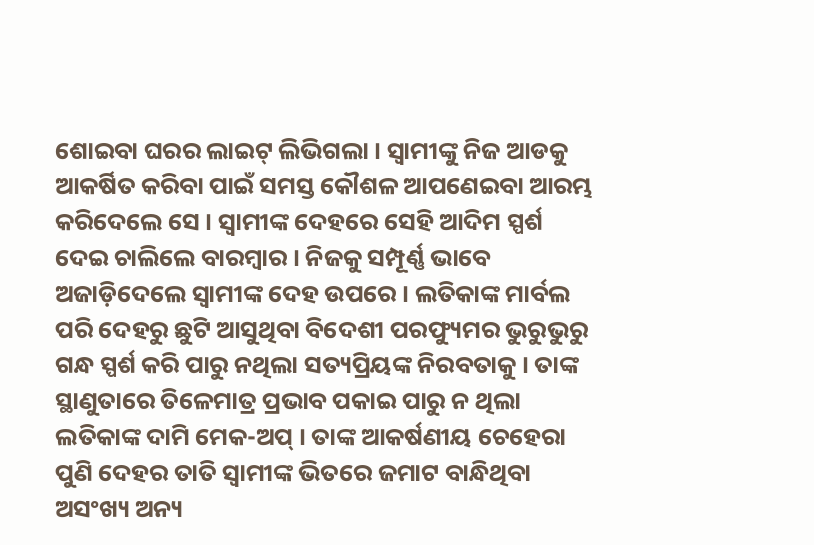ଶୋଇବା ଘରର ଲାଇଟ୍ ଲିଭିଗଲା । ସ୍ୱାମୀଙ୍କୁ ନିଜ ଆଡକୁ ଆକର୍ଷିତ କରିବା ପାଇଁ ସମସ୍ତ କୌଶଳ ଆପଣେଇବା ଆରମ୍ଭ କରିଦେଲେ ସେ । ସ୍ୱାମୀଙ୍କ ଦେହରେ ସେହି ଆଦିମ ସ୍ପର୍ଶ ଦେଇ ଚାଲିଲେ ବାରମ୍ବାର । ନିଜକୁ ସମ୍ପୂର୍ଣ୍ଣ ଭାବେ ଅଜାଡ଼ିଦେଲେ ସ୍ୱାମୀଙ୍କ ଦେହ ଉପରେ । ଲତିକାଙ୍କ ମାର୍ବଲ ପରି ଦେହରୁ ଛୁଟି ଆସୁଥିବା ବିଦେଶୀ ପରଫ୍ୟୁମର ଭୁରୁଭୁରୁ ଗନ୍ଧ ସ୍ପର୍ଶ କରି ପାରୁ ନଥିଲା ସତ୍ୟପ୍ରିୟଙ୍କ ନିରବତାକୁ । ତାଙ୍କ ସ୍ଥାଣୁତାରେ ତିଳେମାତ୍ର ପ୍ରଭାବ ପକାଇ ପାରୁ ନ ଥିଲା ଲତିକାଙ୍କ ଦାମି ମେକ-ଅପ୍ । ତାଙ୍କ ଆକର୍ଷଣୀୟ ଚେହେରା ପୁଣି ଦେହର ତାତି ସ୍ୱାମୀଙ୍କ ଭିତରେ ଜମାଟ ବାନ୍ଧିଥିବା ଅସଂଖ୍ୟ ଅନ୍ୟ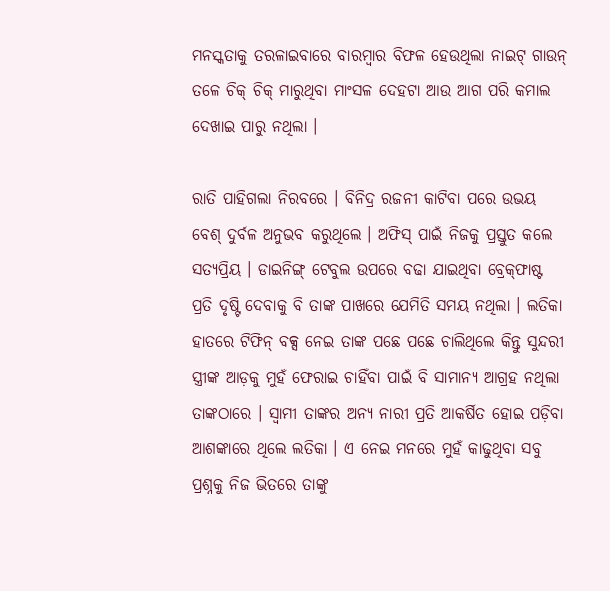ମନସ୍କତାକୁ ତରଳାଇବାରେ ବାରମ୍ବାର ବିଫଳ ହେଉଥିଲା ନାଇଟ୍ ଗାଉନ୍ ତଳେ ଚିକ୍ ଚିକ୍ ମାରୁଥିବା ମାଂସଳ ଦେହଟା ଆଉ ଆଗ ପରି କମାଲ ଦେଖାଇ ପାରୁ ନଥିଲା ।

ରାତି ପାହିଗଲା ନିରବରେ । ବିନିଦ୍ର ରଜନୀ କାଟିବା ପରେ ଉଭୟ ବେଶ୍ ଦୁର୍ବଳ ଅନୁଭବ କରୁଥିଲେ । ଅଫିସ୍ ପାଇଁ ନିଜକୁ ପ୍ରସ୍ତୁତ କଲେ ସତ୍ୟପ୍ରିୟ । ଡାଇନିଙ୍ଗ୍ ଟେବୁଲ ଉପରେ ବଢା ଯାଇଥିବା ବ୍ରେକ୍‌ଫାଷ୍ଟ ପ୍ରତି ଦୃଷ୍ଟି ଦେବାକୁ ବି ତାଙ୍କ ପାଖରେ ଯେମିତି ସମୟ ନଥିଲା । ଲତିକା ହାତରେ ଟିଫିନ୍ ବକ୍ସ ନେଇ ତାଙ୍କ ପଛେ ପଛେ ଚାଲିଥିଲେ କିନ୍ତୁ ସୁନ୍ଦରୀ ସ୍ତ୍ରୀଙ୍କ ଆଡ଼କୁ ମୁହଁ ଫେରାଇ ଚାହିଁବା ପାଇଁ ବି ସାମାନ୍ୟ ଆଗ୍ରହ ନଥିଲା ତାଙ୍କଠାରେ । ସ୍ୱାମୀ ତାଙ୍କର ଅନ୍ୟ ନାରୀ ପ୍ରତି ଆକର୍ଷିତ ହୋଇ ପଡ଼ିବା ଆଶଙ୍କାରେ ଥିଲେ ଲତିକା । ଏ ନେଇ ମନରେ ମୁହଁ କାଢୁଥିବା ସବୁ ପ୍ରଶ୍ନକୁ ନିଜ ଭିତରେ ତାଙ୍କୁ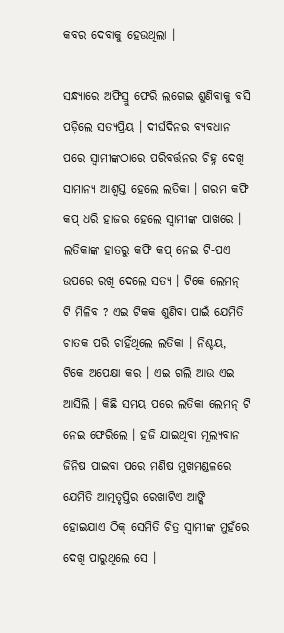କବର ଦେବାକୁ ହେଉଥିଲା ।

ସନ୍ଧ୍ୟାରେ ଅଫିସ୍ରୁ ଫେରି ଲଗେଇ ଶୁଣିବାକୁ ବସି ପଡ଼ିଲେ ସତ୍ୟପ୍ରିୟ । ଦୀର୍ଘଦିନର ବ୍ୟବଧାନ ପରେ ସ୍ୱାମୀଙ୍କଠାରେ ପରିବର୍ତ୍ତନର ଚିହ୍ନ ଦେଖି ସାମାନ୍ୟ ଆଶ୍ୱସ୍ତ ହେଲେ ଲତିକା । ଗରମ କଫି କପ୍ ଧରି ହାଜର ହେଲେ ସ୍ୱାମୀଙ୍କ ପାଖରେ । ଲତିକାଙ୍କ ହାତରୁ କଫି କପ୍ ନେଇ ଟି-ପଏ ଉପରେ ରଖି ଦେଲେ ସତ୍ୟ । ଟିକେ ଲେମନ୍ ଟି ମିଳିବ ? ଏଇ ଟିକକ ଶୁଣିବା ପାଇଁ ଯେମିତି ଚାତକ ପରି ଚାହିଁଥିଲେ ଲତିକା । ନିଶ୍ଚୟ, ଟିକେ ଅପେକ୍ଷା କର । ଏଇ ଗଲି ଆଉ ଏଇ ଆସିଲି । କିଛି ସମୟ ପରେ ଲତିକା ଲେମନ୍ ଟି ନେଇ ଫେରିଲେ । ହଜି ଯାଇଥିବା ମୂଲ୍ୟବାନ ଜିନିଷ ପାଇବା ପରେ ମଣିଷ ମୁଖମଣ୍ଡଳରେ ଯେମିତି ଆତ୍ମତୃପ୍ତିର ରେଖାଟିଏ ଆଙ୍କି ହୋଇଯାଏ ଠିକ୍ ସେମିତି ଚିତ୍ର ସ୍ୱାମୀଙ୍କ ମୁହଁରେ ଦେଖି ପାରୁଥିଲେ ସେ ।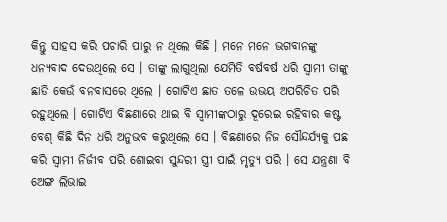କିନ୍ତୁ ସାହସ କରି ପଚାରି ପାରୁ ନ ଥିଲେ କିଛି । ମନେ ମନେ ଭଗବାନଙ୍କୁ ଧନ୍ୟବାଦ ଦେଉଥିଲେ ସେ । ତାଙ୍କୁ ଲାଗୁଥିଲା ଯେମିତି ବର୍ଷବର୍ଷ ଧରି ସ୍ୱାମୀ ତାଙ୍କୁ ଛାଡି କେଉଁ ବନବାସରେ ଥିଲେ । ଗୋଟିଏ ଛାତ ତଳେ ଉଭୟ ଅପରିଚିତ ପରି ରହୁଥିଲେ । ଗୋଟିଏ ବିଛଣାରେ ଥାଇ ବି ସ୍ୱାମୀଙ୍କଠାରୁ ଦୂରେଇ ରହିବାର କଷ୍ଟ ବେଶ୍ କିଛି ଦିନ ଧରି ଅନୁଭବ କରୁଥିଲେ ସେ । ବିଛଣାରେ ନିଜ ସୌନ୍ଦର୍ଯ୍ୟକୁ ପଛ କରି ସ୍ୱାମୀ ନିର୍ଜୀବ ପରି ଶୋଇବା ସୁନ୍ଦରୀ ସ୍ତ୍ରୀ ପାଇଁ ମୃତ୍ୟୁ ପରି । ସେ ଯନ୍ତ୍ରଣା ବି ଅେଙ୍ଗ ଲିଭାଇ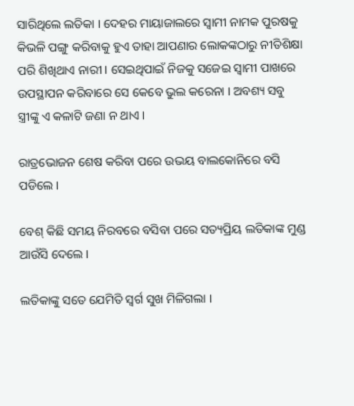ସାରିଥିଲେ ଲତିକା । ଦେହର ମାୟାଜାଲରେ ସ୍ୱାମୀ ନାମକ ପୁରଷକୁ କିଭଳି ପଙ୍ଗୁ କରିବାକୁ ହୁଏ ତାହା ଆପଣାର ଲୋକଙ୍କଠାରୁ ନୀତିଶିକ୍ଷା ପରି ଶିଖିଥାଏ ନାରୀ । ସେଇଥିପାଇଁ ନିଜକୁ ସଜେଇ ସ୍ୱାମୀ ପାଖରେ ଉପସ୍ଥାପନ କରିବାରେ ସେ କେବେ ଭୁଲ କରେନା । ଅବଶ୍ୟ ସବୁ ସ୍ତ୍ରୀଙ୍କୁ ଏ କଳାଟି ଜଣା ନ ଥାଏ ।

ରାତ୍ରଭୋଜନ ଶେଷ କରିବା ପରେ ଉଭୟ ବାଲକୋନିରେ ବସି ପଡିଲେ ।

ବେଶ୍ କିଛି ସମୟ ନିରବରେ ବସିବା ପରେ ସତ୍ୟପ୍ରିୟ ଲତିକାଙ୍କ ମୁଣ୍ଡ ଆଉଁସି ଦେଲେ ।

ଲତିକାଙ୍କୁ ସତେ ଯେମିତି ସ୍ୱର୍ଗ ସୁଖ ମିଳିଗଲା ।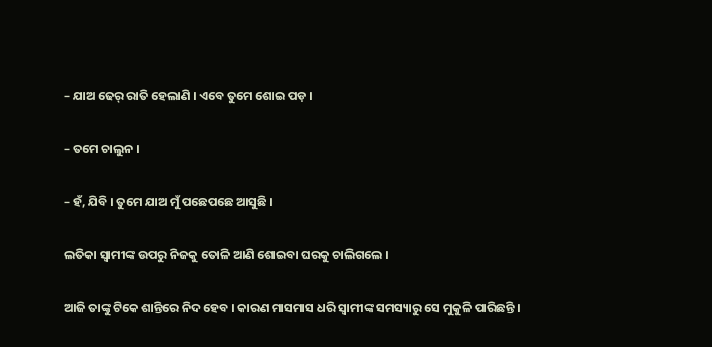– ଯାଅ ଢେର୍ ରାତି ହେଲାଣି । ଏବେ ତୁମେ ଶୋଇ ପଡ଼ ।

– ତମେ ଚାଲୁନ ।

– ହଁ, ଯିବି । ତୁମେ ଯାଅ ମୁଁ ପଛେପଛେ ଆସୁଛି ।

ଲତିକା ସ୍ୱାମୀଙ୍କ ଉପରୁ ନିଜକୁ ତୋଳି ଆଣି ଶୋଇବା ଘରକୁ ଚାଲିଗଲେ ।

ଆଜି ତାଙ୍କୁ ଟିକେ ଶାନ୍ତିରେ ନିଦ ହେବ । କାରଣ ମାସମାସ ଧରି ସ୍ୱାମୀଙ୍କ ସମସ୍ୟାରୁ ସେ ମୁକୁଳି ପାରିଛନ୍ତି ।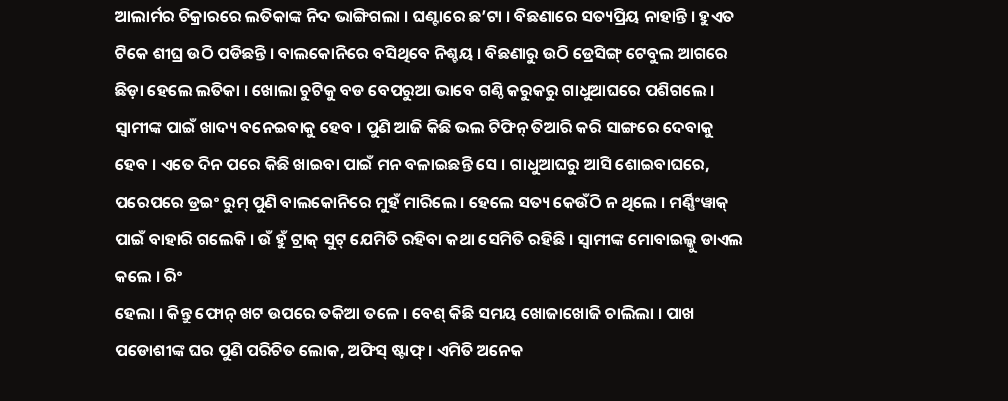ଆଲାର୍ମର ଚିକ୍ରାରରେ ଲତିକାଙ୍କ ନିଦ ଭାଙ୍ଗିଗଲା । ଘଣ୍ଟାରେ ଛ’ଟା । ବିଛଣାରେ ସତ୍ୟପ୍ରିୟ ନାହାନ୍ତି । ହୁଏତ ଟିକେ ଶୀଘ୍ର ଉଠି ପଡିଛନ୍ତି । ବାଲକୋନିରେ ବସିଥିବେ ନିଶ୍ଚୟ । ବିଛଣାରୁ ଉଠି ଡ୍ରେସିଙ୍ଗ୍ ଟେବୁଲ ଆଗରେ ଛିଡ଼ା ହେଲେ ଲତିକା । ଖୋଲା ଚୁଟିକୁ ବଡ ବେପରୁଆ ଭାବେ ଗଣ୍ଠି କରୁକରୁ ଗାଧୁଆଘରେ ପଶିଗଲେ । ସ୍ୱାମୀଙ୍କ ପାଇଁ ଖାଦ୍ୟ ବନେଇବାକୁ ହେବ । ପୁଣି ଆଜି କିଛି ଭଲ ଟିଫିନ୍ ତିଆରି କରି ସାଙ୍ଗରେ ଦେବାକୁ ହେବ । ଏତେ ଦିନ ପରେ କିଛି ଖାଇବା ପାଇଁ ମନ ବଳାଇଛନ୍ତି ସେ । ଗାଧୁଆଘରୁ ଆସି ଶୋଇବାଘରେ, ପରେପରେ ଡ୍ରଇଂ ରୁମ୍ ପୁଣି ବାଲକୋନିରେ ମୁହଁ ମାରିଲେ । ହେଲେ ସତ୍ୟ କେଉଁଠି ନ ଥିଲେ । ମର୍ଣ୍ଣିଂୱାକ୍ ପାଇଁ ବାହାରି ଗଲେକି । ଉଁ ହୁଁ ଟ୍ରାକ୍ ସୁଟ୍ ଯେମିତି ରହିବା କଥା ସେମିତି ରହିଛି । ସ୍ୱାମୀଙ୍କ ମୋବାଇଲ୍କୁ ଡାଏଲ କଲେ । ରିଂ
ହେଲା । କିନ୍ତୁ ଫୋନ୍ ଖଟ ଉପରେ ତକିଆ ତଳେ । ବେଶ୍ କିଛି ସମୟ ଖୋଜାଖୋଜି ଚାଲିଲା । ପାଖ ପଡୋଶୀଙ୍କ ଘର ପୁଣି ପରିଚିତ ଲୋକ, ଅଫିସ୍ ଷ୍ଟାଫ୍ । ଏମିତି ଅନେକ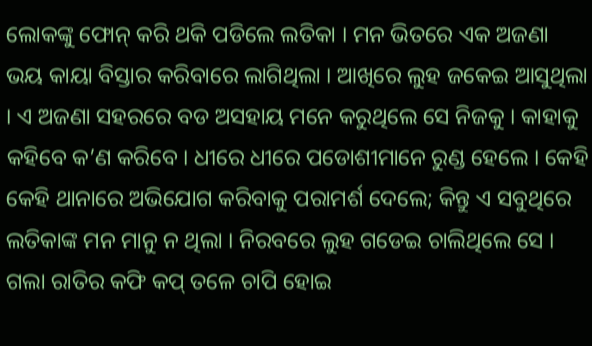ଲୋକଙ୍କୁ ଫୋନ୍ କରି ଥକି ପଡିଲେ ଲତିକା । ମନ ଭିତରେ ଏକ ଅଜଣା ଭୟ କାୟା ବିସ୍ତାର କରିବାରେ ଲାଗିଥିଲା । ଆଖିରେ ଲୁହ ଜକେଇ ଆସୁଥିଲା । ଏ ଅଜଣା ସହରରେ ବଡ ଅସହାୟ ମନେ କରୁଥିଲେ ସେ ନିଜକୁ । କାହାକୁ କହିବେ କ’ଣ କରିବେ । ଧୀରେ ଧୀରେ ପଡୋଶୀମାନେ ରୁଣ୍ଡ ହେଲେ । କେହି କେହି ଥାନାରେ ଅଭିଯୋଗ କରିବାକୁ ପରାମର୍ଶ ଦେଲେ; କିନ୍ତୁ ଏ ସବୁଥିରେ ଲତିକାଙ୍କ ମନ ମାନୁ ନ ଥିଲା । ନିରବରେ ଲୁହ ଗଡେଇ ଚାଲିଥିଲେ ସେ । ଗଲା ରାତିର କଫି କପ୍ ତଳେ ଚାପି ହୋଇ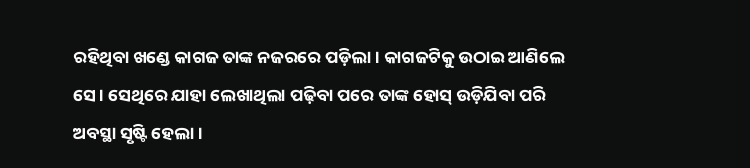ରହିଥିବା ଖଣ୍ଡେ କାଗଜ ତାଙ୍କ ନଜରରେ ପଡ଼ିଲା । କାଗଜଟିକୁ ଉଠାଇ ଆଣିଲେ ସେ । ସେଥିରେ ଯାହା ଲେଖାଥିଲା ପଢ଼ିବା ପରେ ତାଙ୍କ ହୋସ୍ ଉଡ଼ିଯିବା ପରି ଅବସ୍ଥା ସୃଷ୍ଟି ହେଲା ।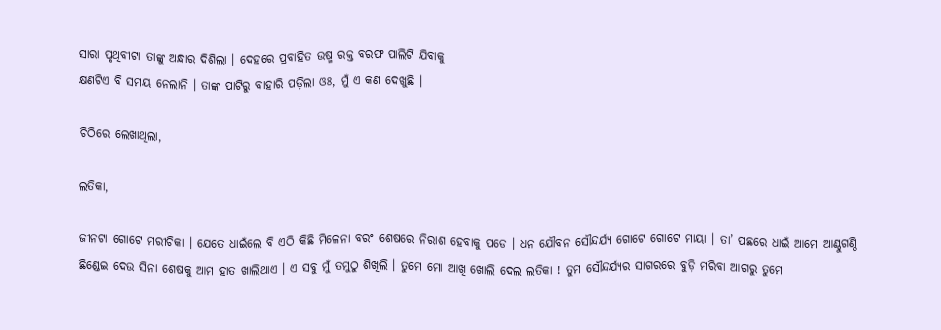ସାରା ପୃଥିବୀଟା ତାଙ୍କୁ ଅନ୍ଧାର ଦିଶିଲା । ଦେହରେ ପ୍ରବାହିତ ଉଷ୍ମ ରକ୍ତ ବରଫ ପାଲିଟି ଯିବାକୁ
କ୍ଷଣଟିଏ ବି ସମୟ ନେଲାନି । ତାଙ୍କ ପାଟିରୁ ବାହାରି ପଡ଼ିଲା ଓଃ, ମୁଁ ଏ କଣ ଦେଖୁଛି ।

ଚିଠିରେ ଲେଖାଥିଲା,

ଲତିକା,

ଜୀନଟା ଗୋଟେ ମରୀଚିକା । ଯେତେ ଧାଇଁଲେ ବି ଏଠି କିଛି ମିଳେନା ବରଂ ଶେଷରେ ନିରାଶ ହେବାକୁ ପଡେ । ଧନ ଯୌବନ ସୌନ୍ଦର୍ଯ୍ୟ ଗୋଟେ ଗୋଟେ ମାୟା । ତା’ ପଛରେ ଧାଇଁ ଆମେ ଆଣ୍ଠୁଗଣ୍ଠି ଛିଣ୍ଡେଇ ଦେଉ ସିନା ଶେଷକୁ ଆମ ହାତ ଖାଲିଥାଏ । ଏ ସବୁ ମୁଁ ତମୁଠୁ ଶିଖିଲି । ତୁମେ ମୋ ଆଖି ଖୋଲି ଦେଲ ଲତିକା ! ତୁମ ସୌନ୍ଦର୍ଯ୍ୟର ସାଗରରେ ବୁଡ଼ି ମରିବା ଆଗରୁ ତୁମେ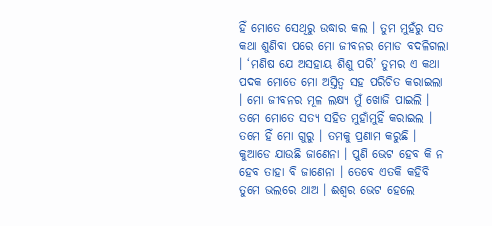ହିଁ ମୋତେ ସେଥିରୁ ଉଦ୍ଧାର କଲ । ତୁମ ମୁହଁରୁ ସତ କଥା ଶୁଣିବା ପରେ ମୋ ଜୀବନର ମୋଡ ବଦଳିଗଲା । ‘ମଣିଷ ଯେ ଅସହାୟ ଶିଶୁ ପରି’ ତୁମର ଏ କଥା ପଦକ ମୋତେ ମୋ ଅସ୍ତିତ୍ୱ ସହ ପରିଚିତ କରାଇଲା । ମୋ ଜୀବନର ମୂଳ ଲକ୍ଷ୍ୟ ମୁଁ ଖୋଜି ପାଇଲି । ତମେ ମୋତେ ସତ୍ୟ ସହିତ ମୁହାଁମୁହିଁ କରାଇଲ । ତମେ ହିଁ ମୋ ଗୁରୁ । ତମକୁ ପ୍ରଣାମ କରୁଛି । କୁଆଡେ ଯାଉଛି ଜାଣେନା । ପୁଣି ଭେଟ ହେବ କି ନ ହେବ ତାହା ବି ଜାଣେନା । ତେବେ ଏତକି କହିବି ତୁମେ ଭଲରେ ଥାଅ । ଈଶ୍ୱର ଭେଟ ହେଲେ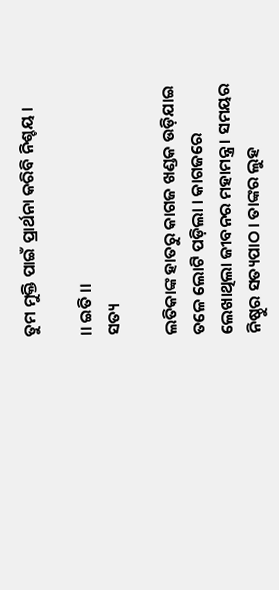ତୁମ ମୁକ୍ତି ପାଇଁ ପ୍ରାର୍ଥନା କରିବି ନିଶ୍ଚୟ ।

।। ଇତି ।।
ସତ୍ୟ

ଲତିକାଙ୍କ ହାତରୁ କାଗଜ ଖଣ୍ଡକ ଉଡ଼ିଯାଇ ତଳେ ଲୋଟି ପଡ଼ିଲା । କାଗଜରେ ଲେଖାଥିଲା ଜୀବନର ମହାମନ୍ତ୍ର । ସମୟର ନିଷ୍ଠୁର ସତ୍ୟପାଠ । ତାଙ୍କର ଲୁହ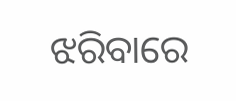ଝରିବାରେ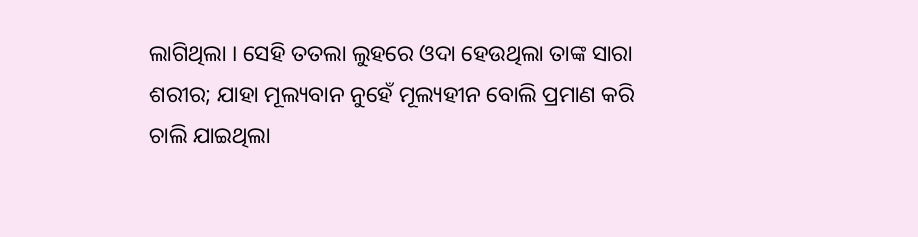ଲାଗିଥିଲା । ସେହି ତତଲା ଲୁହରେ ଓଦା ହେଉଥିଲା ତାଙ୍କ ସାରା ଶରୀର; ଯାହା ମୂଲ୍ୟବାନ ନୁହେଁ ମୂଲ୍ୟହୀନ ବୋଲି ପ୍ରମାଣ କରି ଚାଲି ଯାଇଥିଲା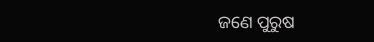ଜଣେ ପୁରୁଷ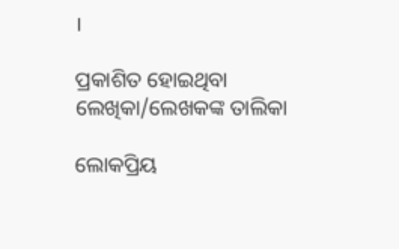।

ପ୍ରକାଶିତ ହୋଇଥିବା ଲେଖିକା/ଲେଖକଙ୍କ ତାଲିକା

ଲୋକପ୍ରିୟ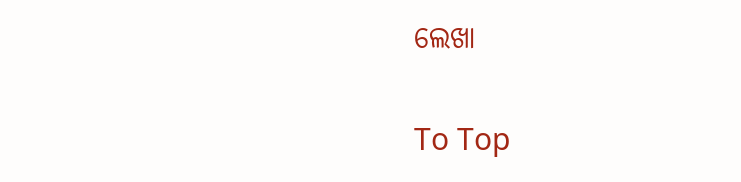ଲେଖା

To Top